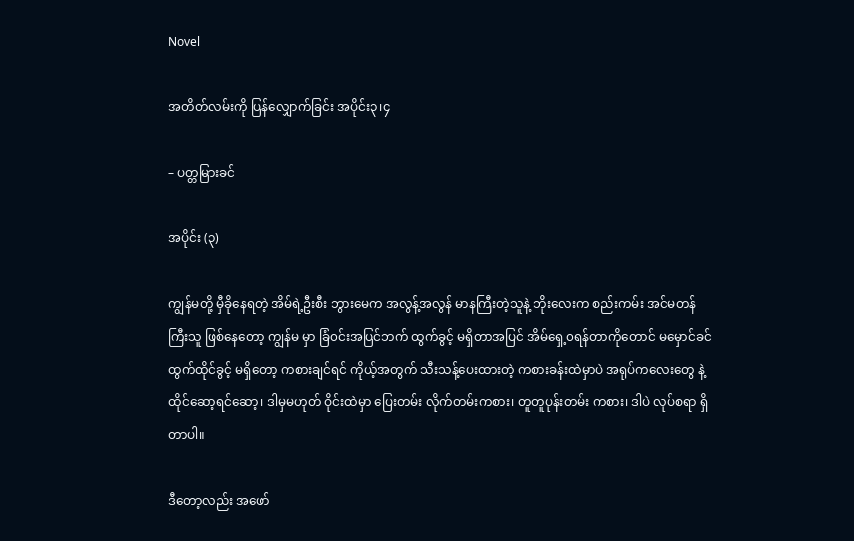Novel

အတိတ်လမ်းကို ပြန်လျှောက်ခြင်း အပိုင်း၃၊၄

– ပတ္တမြားခင်

အပိုင်း (၃)

ကျွန်မတို့ မှီခိုနေရတဲ့ အိမ်ရဲ့ဦးစီး ဘွားမေက အလွန့်အလွန် မာနကြီးတဲ့သူနဲ့ ဘိုးလေးက စည်းကမ်း အင်မတန် ကြီးသူ ဖြစ်နေတော့ ကျွန်မ မှာ ခြံ၀င်းအပြင်ဘက် ထွက်ခွင့် မရှိတာအပြင် အိမ်ရှေ့၀ရန်တာကိုတောင် မမှောင်ခင် ထွက်ထိုင်ခွင့် မရှိတော့ ကစားချင်ရင် ကိုယ့်အတွက် သီးသန့်ပေးထားတဲ့ ကစားခန်းထဲမှာပဲ အရုပ်ကလေးတွေ နဲ့ ထိုင်ဆော့ရင်ဆော့၊ ဒါမှမဟုတ် ဝိုင်းထဲမှာ ပြေးတမ်း လိုက်တမ်းကစား၊ တူတူပုန်းတမ်း ကစား၊ ဒါပဲ လုပ်စရာ ရှိတာပါ။

ဒီတော့လည်း အဖော်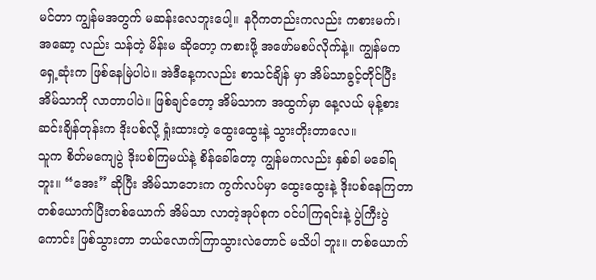မင်တာ ကျွန်မအတွက် မဆန်းလေဘူးပေါ့။ နဂိုကတည်းကလည်း ကစားမက်၊ အဆော့ လည်း သန်တဲ့ မိန်းမ ဆိုတော့ ကစားဖို့ အဖော်မစပ်လိုက်နဲ့။ ကျွန်မက ရှေ့ဆုံးက ဖြစ်နေမြဲပါပဲ။ အဲဒီနေ့ကလည်း စာသင်ချိန် မှာ အိမ်သာခွင့်တိုင်ပြီး အိမ်သာကို လာတာပါပဲ။ ဖြစ်ချင်တော့ အိမ်သာက အထွက်မှာ နေ့လယ် မုန့်စားဆင်းချိန်တုန်းက ဒိုးပစ်လို့ ရှုံးထားတဲ့ ထွေးထွေးနဲ့ သွားတိုးတာလေ။
သူက စိတ်မကျေပွဲ ဒိုးပစ်ကြမယ်နဲ့ စိန်ခေါ်တော့ ကျွန်မကလည်း နှစ်ခါ မခေါ်ရဘူး။ “အေး” ဆိုပြီး အိမ်သာဘေးက ကွက်လပ်မှာ ထွေးထွေးနဲ့ ဒိုးပစ်နေကြတာ တစ်ယောက်ပြီးတစ်ယောက် အိမ်သာ လာတဲ့အုပ်စုက ၀င်ပါကြရင်းနဲ့ ပွဲကြီးပွဲကောင်း ဖြစ်သွားတာ ဘယ်လောက်ကြာသွားလဲတောင် မသိပါ ဘူး။ တစ်ယောက်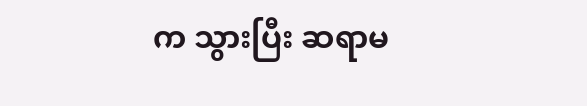က သွားပြီး ဆရာမ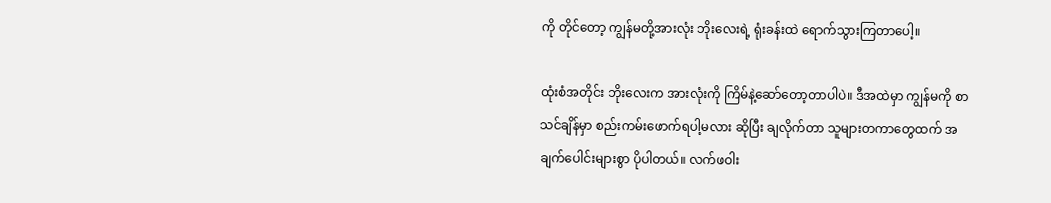ကို တိုင်တော့ ကျွန်မတို့အားလုံး ဘိုးလေးရဲ့ ရုံးခန်းထဲ ရောက်သွားကြတာပေါ့။

ထုံးစံအတိုင်း ဘိုးလေးက အားလုံးကို ကြိမ်နဲ့ဆော်တော့တာပါပဲ။ ဒီအထဲမှာ ကျွန်မကို စာသင်ချိန်မှာ စည်းကမ်းဖောက်ရပါ့မလား ဆိုပြီး ချလိုက်တာ သူများတကာတွေထက် အချက်ပေါင်းများစွာ ပိုပါတယ်။ လက်ဖဝါး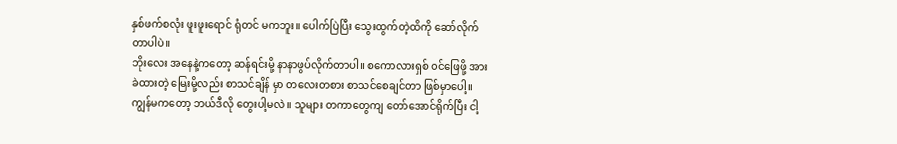နှစ်ဖက်စလုံး ဖူးဖူးရောင် ရုံတင် မကဘူး။ ပေါက်ပြဲပြီး သွေးထွက်တဲ့ထိကို ဆော်လိုက်တာပါပဲ။
ဘိုးလေး အနေနဲ့ကတော့ ဆန်ရင်းမို့ နာနာဖွပ်လိုက်တာပါ။ စကောလားရှစ် ၀င်ဖြေဖို့ အားခဲထားတဲ့ မြေးမို့လည်း စာသင်ချိန် မှာ တလေးတစား စာသင်စေချင်တာ ဖြစ်မှာပေါ့။ ကျွန်မကတော့ ဘယ်ဒီလို တွေးပါ့မလဲ။ သူများ တကာတွေကျ တော်အောင်ရိုက်ပြီး ငါ့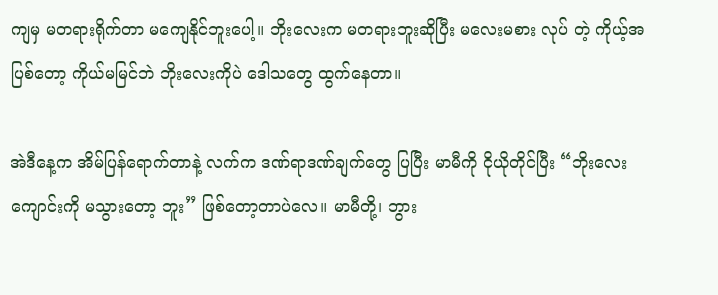ကျမှ မတရားရိုက်တာ မကျေနိုင်ဘူးပေါ့။ ဘိုးလေးက မတရားဘူးဆိုပြီး မလေးမစား လုပ် တဲ့ ကိုယ့်အပြစ်တော့ ကိုယ်မမြင်ဘဲ ဘိုးလေးကိုပဲ ဒေါသတွေ ထွက်နေတာ။

အဲဒီနေ့က အိမ်ပြန်ရောက်တာနဲ့ လက်က ဒဏ်ရာဒဏ်ချက်တွေ ပြပြီး မာမီကို ငိုယိုတိုင်ပြီး “ဘိုးလေး ကျောင်းကို မသွားတော့ ဘူး” ဖြစ်တော့တာပဲလေ။ မာမီတို့၊ ဘွား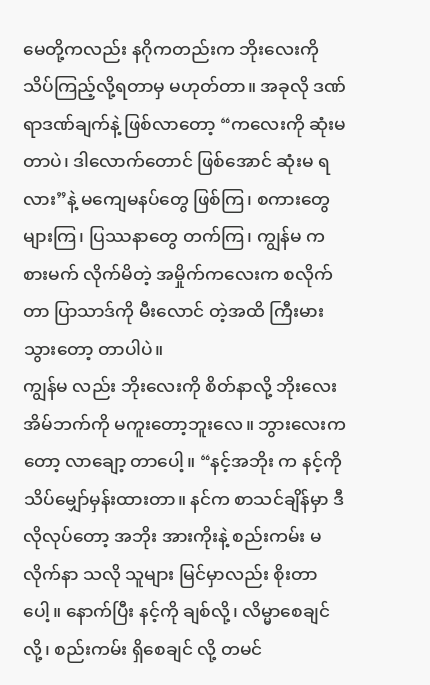မေတို့ကလည်း နဂိုကတည်းက ဘိုးလေးကို သိပ်ကြည့်လို့ရတာမှ မဟုတ်တာ။ အခုလို ဒဏ်ရာဒဏ်ချက်နဲ့ ဖြစ်လာတော့ “ကလေးကို ဆုံးမတာပဲ၊ ဒါလောက်တောင် ဖြစ်အောင် ဆုံးမ ရလား”နဲ့ မကျေမနပ်တွေ ဖြစ်ကြ၊ စကားတွေ များကြ၊ ပြဿနာတွေ တက်ကြ၊ ကျွန်မ ကစားမက် လိုက်မိတဲ့ အမှိုက်ကလေးက စလိုက်တာ ပြာသာဒ်ကို မီးလောင် တဲ့အထိ ကြီးမားသွားတော့ တာပါပဲ။
ကျွန်မ လည်း ဘိုးလေးကို စိတ်နာလို့ ဘိုးလေးအိမ်ဘက်ကို မကူးတော့ဘူးလေ။ ဘွားလေးကတော့ လာချော့ တာပေါ့။ “နင့်အဘိုး က နင့်ကို သိပ်မျှော်မှန်းထားတာ။ နင်က စာသင်ချိန်မှာ ဒီလိုလုပ်တော့ အဘိုး အားကိုးနဲ့ စည်းကမ်း မလိုက်နာ သလို သူများ မြင်မှာလည်း စိုးတာပေါ့။ နောက်ပြီး နင့်ကို ချစ်လို့၊ လိမ္မာစေချင်လို့၊ စည်းကမ်း ရှိစေချင် လို့ တမင်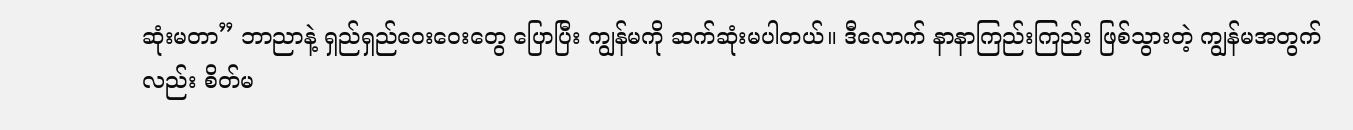ဆုံးမတာ” ဘာညာနဲ့ ရှည်ရှည်ဝေးဝေးတွေ ပြောပြီး ကျွန်မကို ဆက်ဆုံးမပါတယ်။ ဒီလောက် နာနာကြည်းကြည်း ဖြစ်သွားတဲ့ ကျွန်မအတွက်လည်း စိတ်မ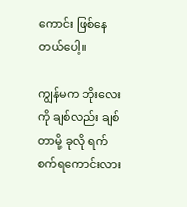ကောင်း ဖြစ်နေတယ်ပေါ့။

ကျွန်မက ဘိုးလေး ကို ချစ်လည်း ချစ်တာမို့ ခုလို ရက်စက်ရကောင်းလား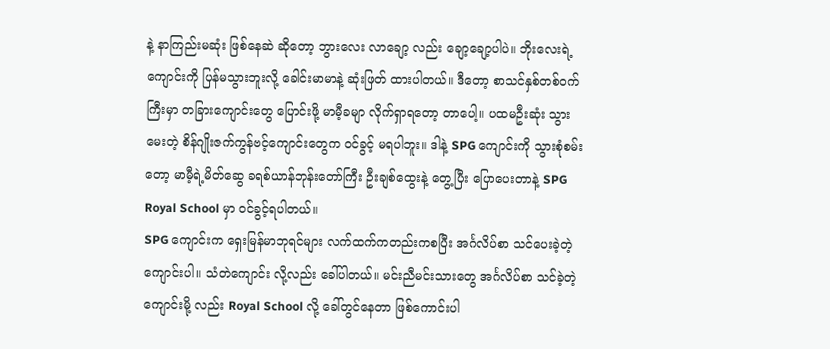နဲ့ နာကြည်းမဆုံး ဖြစ်နေဆဲ ဆိုတော့ ဘွားလေး လာချော့ လည်း ချော့ချော့ပါပဲ။ ဘိုးလေးရဲ့ ကျောင်းကို ပြန်မသွားဘူးလို့ ခေါင်းမာမာနဲ့ ဆုံးဖြတ် ထားပါတယ်။ ဒီတော့ စာသင်နှစ်တစ်၀က်ကြီးမှာ တခြားကျောင်းတွေ ပြောင်းဖို့ မာမီ့ခမျာ လိုက်ရှာရတော့ တာပေါ့။ ပထမဦးဆုံး သွားမေးတဲ့ စိန်ဂျိုးဇက်ကွန်ဗင့်ကျောင်းတွေက ၀င်ခွင့် မရပါဘူး။ ဒါနဲ့ SPG ကျောင်းကို သွားစုံစမ်းတော့ မာမီ့ရဲ့မိတ်ဆွေ ခရစ်ယာန်ဘုန်းတော်ကြီး ဦးချစ်ထွေးနဲ့ တွေ့ပြီး ပြောပေးတာနဲ့ SPG Royal School မှာ ၀င်ခွင့်ရပါတယ်။
SPG ကျောင်းက ရှေးမြန်မာဘုရင်များ လက်ထက်ကတည်းကစပြီး အင်္ဂလိပ်စာ သင်ပေးခဲ့တဲ့ ကျောင်းပါ။ သံတဲကျောင်း လို့လည်း ခေါ်ပါတယ်။ မင်းညီမင်းသားတွေ အင်္ဂလိပ်စာ သင်ခဲ့တဲ့ ကျောင်းမို့ လည်း Royal School လို့ ခေါ်တွင်နေတာ ဖြစ်ကောင်းပါ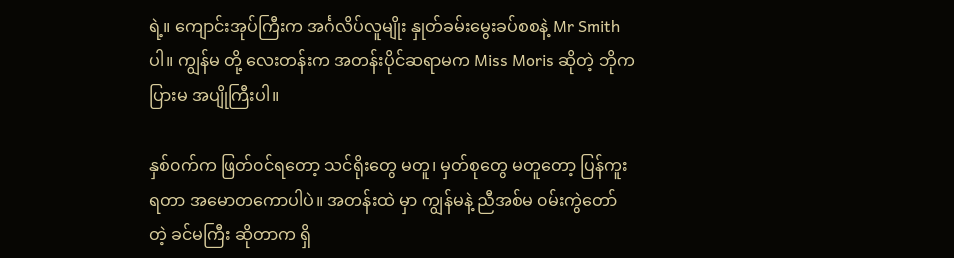ရဲ့။ ကျောင်းအုပ်ကြီးက အင်္ဂလိပ်လူမျိုး နှုတ်ခမ်းမွေးခပ်စစနဲ့ Mr Smith ပါ။ ကျွန်မ တို့ လေးတန်းက အတန်းပိုင်ဆရာမက Miss Moris ဆိုတဲ့ ဘိုကပြားမ အပျိုကြီးပါ။

နှစ်၀က်က ဖြတ်၀င်ရတော့ သင်ရိုးတွေ မတူ၊ မှတ်စုတွေ မတူတော့ ပြန်ကူးရတာ အမောတကောပါပဲ။ အတန်းထဲ မှာ ကျွန်မနဲ့ ညီအစ်မ ၀မ်းကွဲတော်တဲ့ ခင်မကြီး ဆိုတာက ရှိ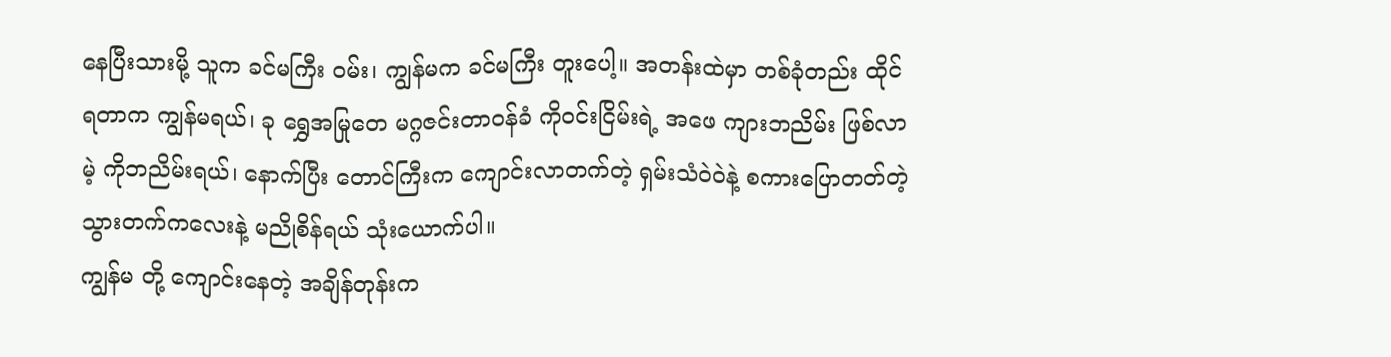နေပြီးသားမို့ သူက ခင်မကြီး ၀မ်း၊ ကျွန်မက ခင်မကြီး တူးပေါ့။ အတန်းထဲမှာ တစ်ခုံတည်း ထိုင်ရတာက ကျွန်မရယ်၊ ခု ရွှေအမြုတေ မဂ္ဂဇင်းတာ၀န်ခံ ကို၀င်းငြိမ်းရဲ့ အဖေ ကျားဘညိမ်း ဖြစ်လာမဲ့ ကိုဘညိမ်းရယ်၊ နောက်ပြီး တောင်ကြီးက ကျောင်းလာတက်တဲ့ ရှမ်းသံဝဲ၀ဲနဲ့ စကားပြောတတ်တဲ့ သွားတက်ကလေးနဲ့ မညိုစိန်ရယ် သုံးယောက်ပါ။
ကျွန်မ တို့ ကျောင်းနေတဲ့ အချိန်တုန်းက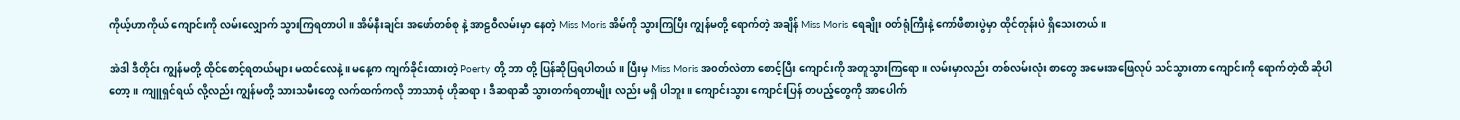ကိုယ့်ဟာကိုယ် ကျောင်းကို လမ်းလျှောက် သွားကြရတာပါ။ အိမ်နီးချင်း အဖော်တစ်စု နဲ့ အာဠဝီလမ်းမှာ နေတဲ့ Miss Moris အိမ်ကို သွားကြပြီး ကျွန်မတို့ ရောက်တဲ့ အချိန် Miss Moris ရေချိုး ၀တ်ရုံကြီးနဲ့ ကော်ဖီစားပွဲမှာ ထိုင်တုန်းပဲ ရှိသေးတယ်။

အဲဒါ ဒီတိုင်း ကျွန်မတို့ ထိုင်စောင့်ရတယ်များ မထင်လေနဲ့။ မနေ့က ကျက်ခိုင်းထားတဲ့ Poerty တို့ ဘာ တို့ ပြန်ဆိုပြရပါတယ်။ ပြီးမှ Miss Moris အ၀တ်လဲတာ စောင့်ပြီး ကျောင်းကို အတူသွားကြရော။ လမ်းမှာလည်း တစ်လမ်းလုံး စာတွေ အမေးအဖြေလုပ် သင်သွားတာ ကျောင်းကို ရောက်တဲ့ထိ ဆိုပါတော့။ ကျူရှင်ရယ် လို့လည်း ကျွန်မတို့ သားသမီးတွေ လက်ထက်ကလို ဘာသာစုံ ဟိုဆရာ၊ ဒီဆရာဆီ သွားတက်ရတာမျိုး လည်း မရှိ ပါဘူး။ ကျောင်းသွား ကျောင်းပြန် တပည့်တွေကို အာပေါက်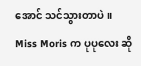အောင် သင်သွားတာပဲ။ Miss Moris က ပုပုလေး ဆို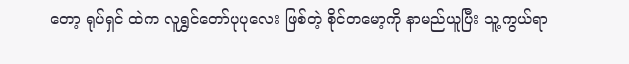တော့ ရုပ်ရှင် ထဲက လူရွှင်တော်ပုပုလေး ဖြစ်တဲ့ စိုင်တမော့ကို နာမည်ယူပြီး သူ့ကွယ်ရာ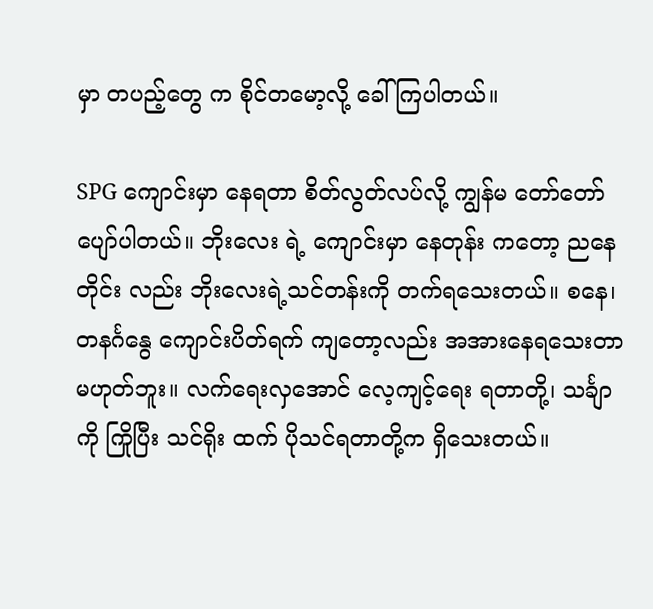မှာ တပည့်တွေ က စိုင်တမော့လို့ ခေါ်ကြပါတယ်။

SPG ကျောင်းမှာ နေရတာ စိတ်လွတ်လပ်လို့ ကျွန်မ တော်တော် ပျော်ပါတယ်။ ဘိုးလေး ရဲ့ ကျောင်းမှာ နေတုန်း ကတော့ ညနေတိုင်း လည်း ဘိုးလေးရဲ့သင်တန်းကို တက်ရသေးတယ်။ စနေ၊ တနင်္ဂနွေ ကျောင်းပိတ်ရက် ကျတော့လည်း အအားနေရသေးတာ မဟုတ်ဘူး။ လက်ရေးလှအောင် လေ့ကျင့်ရေး ရတာတို့၊ သင်္ချာကို ကြိုပြီး သင်ရိုး ထက် ပိုသင်ရတာတို့က ရှိသေးတယ်။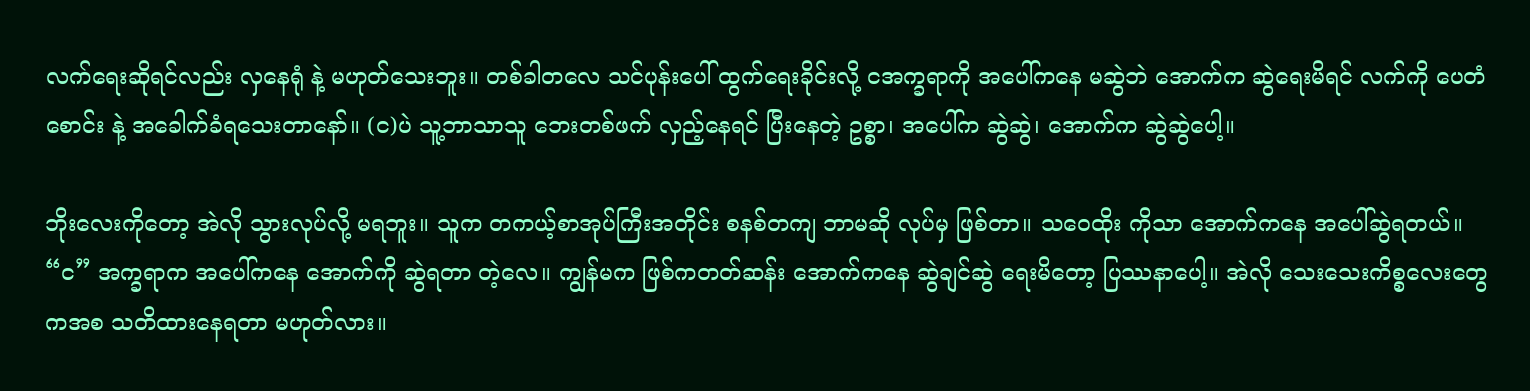လက်ရေးဆိုရင်လည်း လှနေရုံ နဲ့ မဟုတ်သေးဘူး။ တစ်ခါတလေ သင်ပုန်းပေါ် ထွက်ရေးခိုင်းလို့ ငအက္ခရာကို အပေါ်ကနေ မဆွဲဘဲ အောက်က ဆွဲရေးမိရင် လက်ကို ပေတံစောင်း နဲ့ အခေါက်ခံရသေးတာနော်။ (င)ပဲ သူ့ဘာသာသူ ဘေးတစ်ဖက် လှည့်နေရင် ပြီးနေတဲ့ ဥစ္စာ၊ အပေါ်က ဆွဲဆွဲ၊ အောက်က ဆွဲဆွဲပေါ့။

ဘိုးလေးကိုတော့ အဲလို သွားလုပ်လို့ မရဘူး။ သူက တကယ့်စာအုပ်ကြီးအတိုင်း စနစ်တကျ ဘာမဆို လုပ်မှ ဖြစ်တာ။ သဝေထိုး ကိုသာ အောက်ကနေ အပေါ်ဆွဲရတယ်။ “င” အက္ခရာက အပေါ်ကနေ အောက်ကို ဆွဲရတာ တဲ့လေ။ ကျွန်မက ဖြစ်ကတတ်ဆန်း အောက်ကနေ ဆွဲချင်ဆွဲ ရေးမိတော့ ပြဿနာပေါ့။ အဲလို သေးသေးကိစ္စလေးတွေ ကအစ သတိထားနေရတာ မဟုတ်လား။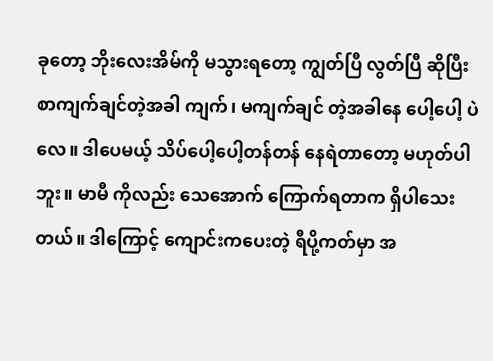ခုတော့ ဘိုးလေးအိမ်ကို မသွားရတော့ ကျွတ်ပြီ လွတ်ပြီ ဆိုပြီး စာကျက်ချင်တဲ့အခါ ကျက်၊ မကျက်ချင် တဲ့အခါနေ ပေါ့ပေါ့ ပဲလေ။ ဒါပေမယ့် သိပ်ပေါ့ပေါ့တန်တန် နေရဲတာတော့ မဟုတ်ပါဘူး။ မာမီ ကိုလည်း သေအောက် ကြောက်ရတာက ရှိပါသေးတယ်။ ဒါကြောင့် ကျောင်းကပေးတဲ့ ရီပို့ကတ်မှာ အ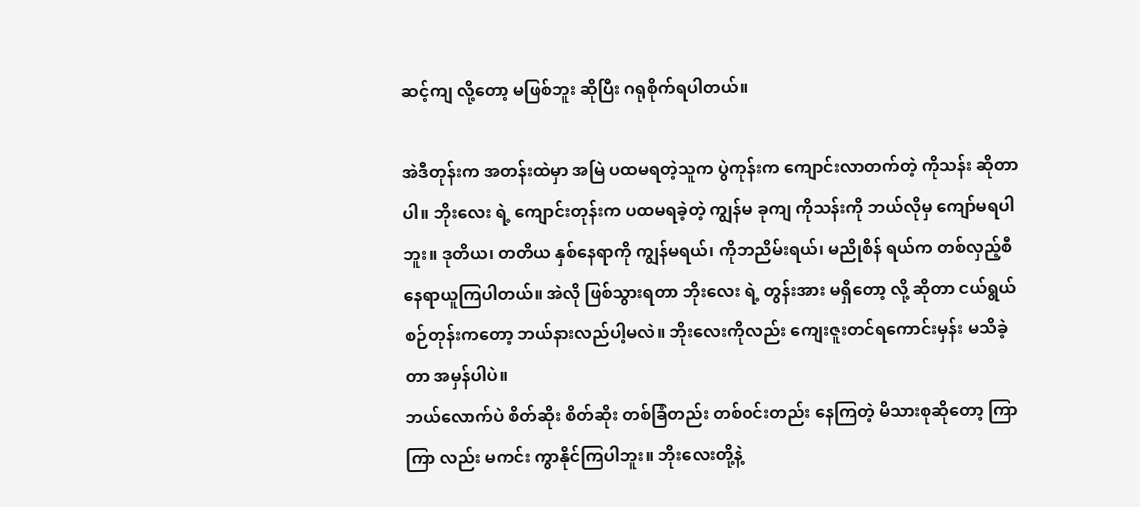ဆင့်ကျ လို့တော့ မဖြစ်ဘူး ဆိုပြီး ဂရုစိုက်ရပါတယ်။

အဲဒီတုန်းက အတန်းထဲမှာ အမြဲ ပထမရတဲ့သူက ပွဲကုန်းက ကျောင်းလာတက်တဲ့ ကိုသန်း ဆိုတာပါ။ ဘိုးလေး ရဲ့ ကျောင်းတုန်းက ပထမရခဲ့တဲ့ ကျွန်မ ခုကျ ကိုသန်းကို ဘယ်လိုမှ ကျော်မရပါဘူး။ ဒုတိယ၊ တတိယ နှစ်နေရာကို ကျွန်မရယ်၊ ကိုဘညိမ်းရယ်၊ မညိုစိန် ရယ်က တစ်လှည့်စီ နေရာယူကြပါတယ်။ အဲလို ဖြစ်သွားရတာ ဘိုးလေး ရဲ့ တွန်းအား မရှိတော့ လို့ ဆိုတာ ငယ်ရွယ်စဉ်တုန်းကတော့ ဘယ်နားလည်ပါ့မလဲ။ ဘိုးလေးကိုလည်း ကျေးဇူးတင်ရကောင်းမှန်း မသိခဲ့တာ အမှန်ပါပဲ။
ဘယ်လောက်ပဲ စိတ်ဆိုး စိတ်ဆိုး တစ်ခြံတည်း တစ်၀င်းတည်း နေကြတဲ့ မိသားစုဆိုတော့ ကြာကြာ လည်း မကင်း ကွာနိုင်ကြပါဘူး။ ဘိုးလေးတို့နဲ့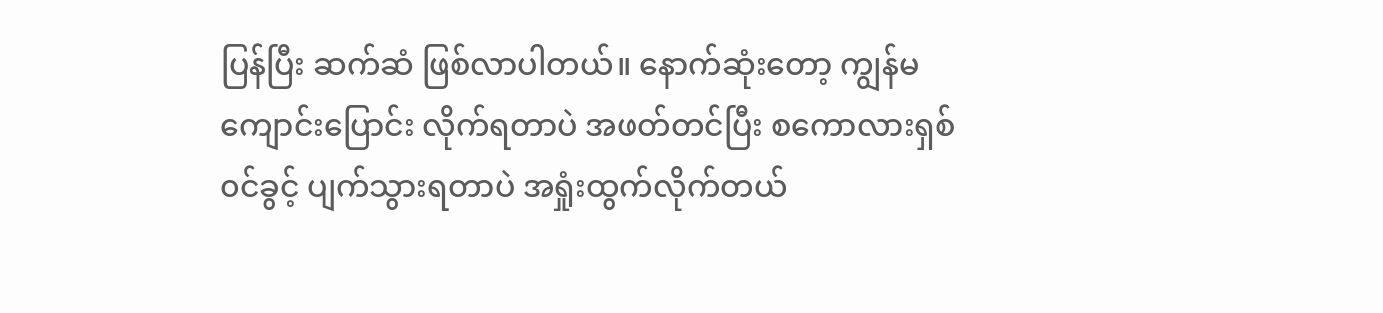ပြန်ပြီး ဆက်ဆံ ဖြစ်လာပါတယ်။ နောက်ဆုံးတော့ ကျွန်မ ကျောင်းပြောင်း လိုက်ရတာပဲ အဖတ်တင်ပြီး စကောလားရှစ် ၀င်ခွင့် ပျက်သွားရတာပဲ အရှုံးထွက်လိုက်တယ်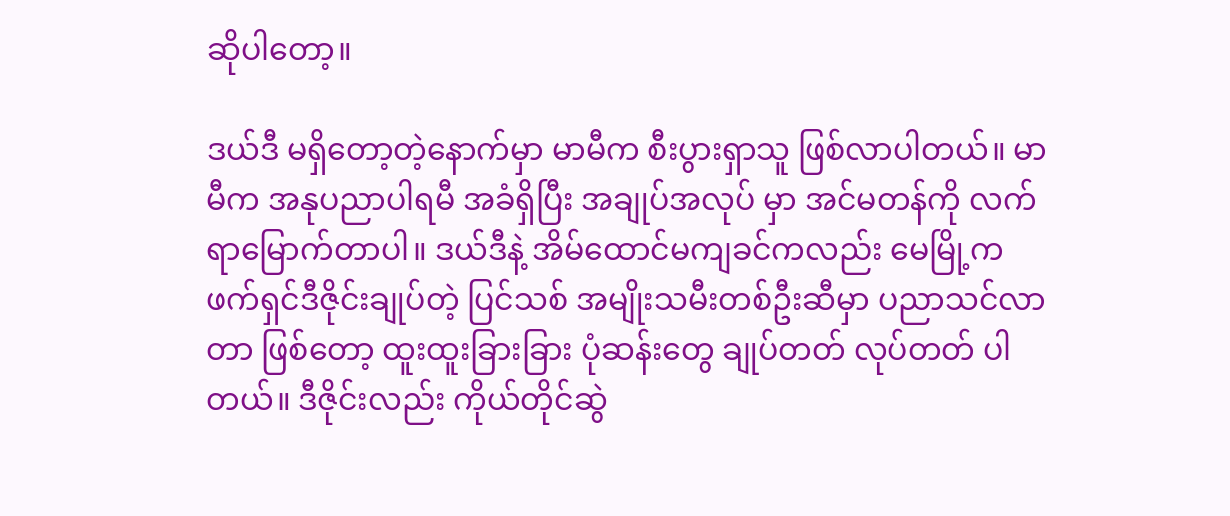ဆိုပါတော့။

ဒယ်ဒီ မရှိတော့တဲ့နောက်မှာ မာမီက စီးပွားရှာသူ ဖြစ်လာပါတယ်။ မာမီက အနုပညာပါရမီ အခံရှိပြီး အချုပ်အလုပ် မှာ အင်မတန်ကို လက်ရာမြောက်တာပါ။ ဒယ်ဒီနဲ့ အိမ်ထောင်မကျခင်ကလည်း မေမြို့က ဖက်ရှင်ဒီဇိုင်းချုပ်တဲ့ ပြင်သစ် အမျိုးသမီးတစ်ဦးဆီမှာ ပညာသင်လာတာ ဖြစ်တော့ ထူးထူးခြားခြား ပုံဆန်းတွေ ချုပ်တတ် လုပ်တတ် ပါတယ်။ ဒီဇိုင်းလည်း ကိုယ်တိုင်ဆွဲ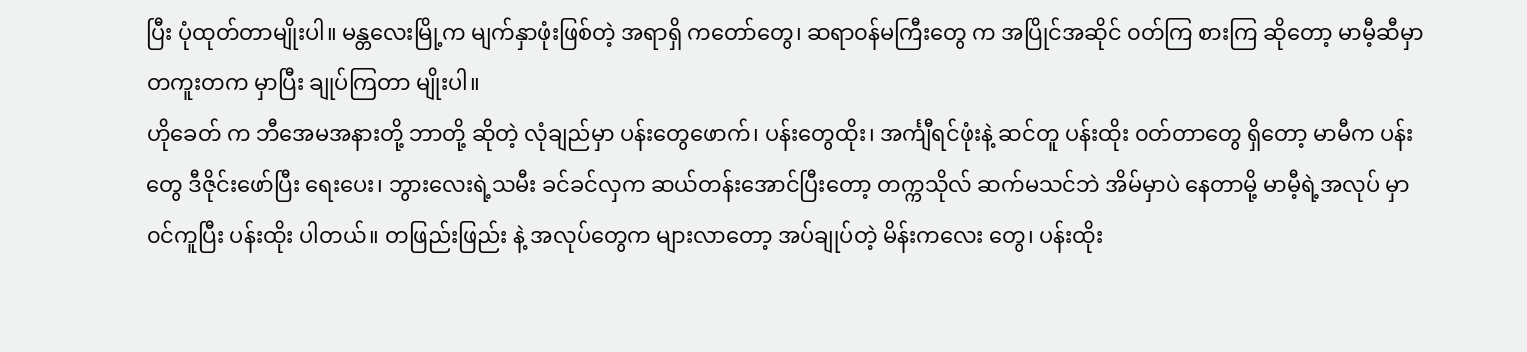ပြီး ပုံထုတ်တာမျိုးပါ။ မန္တလေးမြို့က မျက်နှာဖုံးဖြစ်တဲ့ အရာရှိ ကတော်တွေ၊ ဆရာ၀န်မကြီးတွေ က အပြိုင်အဆိုင် ၀တ်ကြ စားကြ ဆိုတော့ မာမီ့ဆီမှာ တကူးတက မှာပြီး ချုပ်ကြတာ မျိုးပါ။
ဟိုခေတ် က ဘီအေမအနားတို့ ဘာတို့ ဆိုတဲ့ လုံချည်မှာ ပန်းတွေဖောက်၊ ပန်းတွေထိုး၊ အင်္ကျီရင်ဖုံးနဲ့ ဆင်တူ ပန်းထိုး ၀တ်တာတွေ ရှိတော့ မာမီက ပန်းတွေ ဒီဇိုင်းဖော်ပြီး ရေးပေး၊ ဘွားလေးရဲ့သမီး ခင်ခင်လှက ဆယ်တန်းအောင်ပြီးတော့ တက္ကသိုလ် ဆက်မသင်ဘဲ အိမ်မှာပဲ နေတာမို့ မာမီ့ရဲ့အလုပ် မှာ ၀င်ကူပြီး ပန်းထိုး ပါတယ်။ တဖြည်းဖြည်း နဲ့ အလုပ်တွေက များလာတော့ အပ်ချုပ်တဲ့ မိန်းကလေး တွေ၊ ပန်းထိုး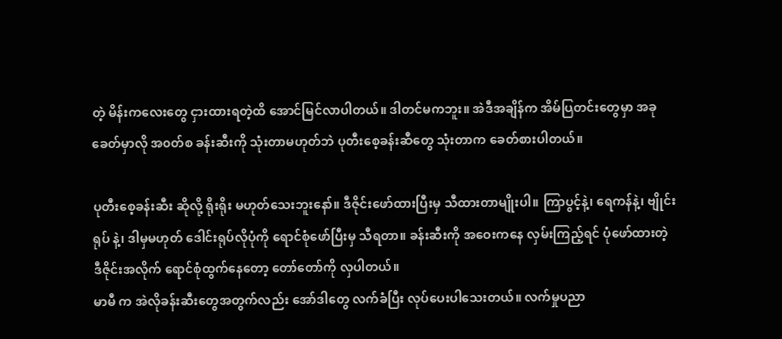တဲ့ မိန်းကလေးတွေ ငှားထားရတဲ့ထိ အောင်မြင်လာပါတယ်။ ဒါတင်မကဘူး။ အဲဒီအချိန်က အိမ်ပြတင်းတွေမှာ အခုခေတ်မှာလို အ၀တ်စ ခန်းဆီးကို သုံးတာမဟုတ်ဘဲ ပုတီးစေ့ခန်းဆီတွေ သုံးတာက ခေတ်စားပါတယ်။

ပုတီးစေ့ခန်းဆီး ဆိုလို့ ရိုးရိုး မဟုတ်သေးဘူးနော်။ ဒီဇိုင်းဖော်ထားပြီးမှ သီထားတာမျိုးပါ။ ကြာပွင့်နဲ့၊ ရေကန်နဲ့၊ ဗျိုင်းရုပ် နဲ့၊ ဒါမှမဟုတ် ဒေါင်းရုပ်လိုပုံကို ရောင်စုံဖော်ပြီးမှ သီရတာ။ ခန်းဆီးကို အဝေးကနေ လှမ်းကြည့်ရင် ပုံဖော်ထားတဲ့ ဒီဇိုင်းအလိုက် ရောင်စုံထွက်နေတော့ တော်တော်ကို လှပါတယ်။
မာမီ က အဲလိုခန်းဆီးတွေအတွက်လည်း အော်ဒါတွေ လက်ခံပြီး လုပ်ပေးပါသေးတယ်။ လက်မှုပညာ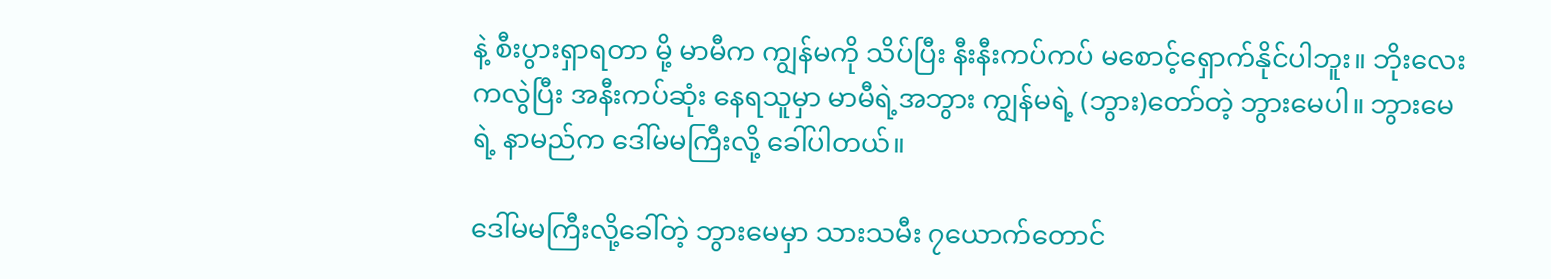နဲ့ စီးပွားရှာရတာ မို့ မာမီက ကျွန်မကို သိပ်ပြီး နီးနီးကပ်ကပ် မစောင့်ရှောက်နိုင်ပါဘူး။ ဘိုးလေးကလွဲပြီး အနီးကပ်ဆုံး နေရသူမှာ မာမီရဲ့အဘွား ကျွန်မရဲ့ (ဘွား)တော်တဲ့ ဘွားမေပါ။ ဘွားမေရဲ့ နာမည်က ဒေါ်မမကြီးလို့ ခေါ်ပါတယ်။

ဒေါ်မမကြီးလို့ခေါ်တဲ့ ဘွားမေမှာ သားသမီး ၇ယောက်တောင်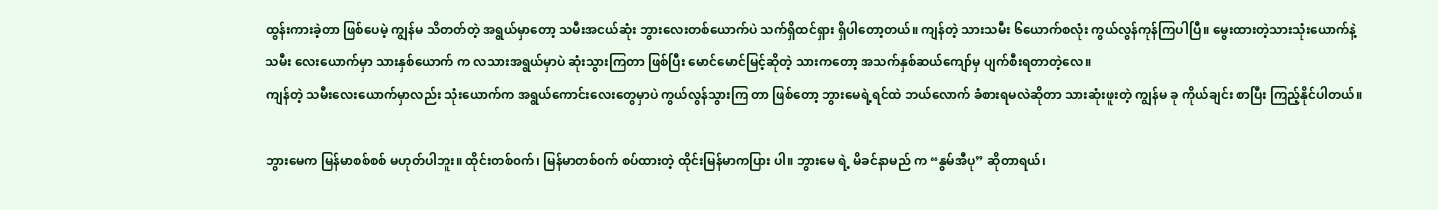ထွန်းကားခဲ့တာ ဖြစ်ပေမဲ့ ကျွန်မ သိတတ်တဲ့ အရွယ်မှာတော့ သမီးအငယ်ဆုံး ဘွားလေးတစ်ယောက်ပဲ သက်ရှိထင်ရှား ရှိပါတော့တယ်။ ကျန်တဲ့ သားသမီး ၆ယောက်စလုံး ကွယ်လွန်ကုန်ကြပါပြီ။ မွေးထားတဲ့သားသုံးယောက်နဲ့ သမီး လေးယောက်မှာ သားနှစ်ယောက် က လသားအရွယ်မှာပဲ ဆုံးသွားကြတာ ဖြစ်ပြီး မောင်မောင်မြင့်ဆိုတဲ့ သားကတော့ အသက်နှစ်ဆယ်ကျော်မှ ပျက်စီးရတာတဲ့လေ။
ကျန်တဲ့ သမီးလေးယောက်မှာလည်း သုံးယောက်က အရွယ်ကောင်းလေးတွေမှာပဲ ကွယ်လွန်သွားကြ တာ ဖြစ်တော့ ဘွားမေရဲ့ရင်ထဲ ဘယ်လောက် ခံစားရမလဲဆိုတာ သားဆုံးဖူးတဲ့ ကျွန်မ ခု ကိုယ်ချင်း စာပြီး ကြည့်နိုင်ပါတယ်။

ဘွားမေက မြန်မာစစ်စစ် မဟုတ်ပါဘူး။ ထိုင်းတစ်၀က်၊ မြန်မာတစ်၀က် စပ်ထားတဲ့ ထိုင်းမြန်မာကပြား ပါ။ ဘွားမေ ရဲ့ မိခင်နာမည် က “နွမ်အီပု” ဆိုတာရယ်၊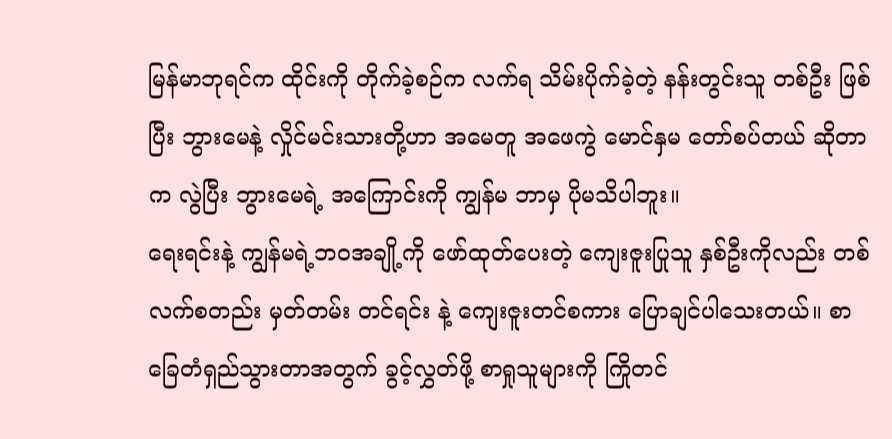မြန်မာဘုရင်က ထိုင်းကို တိုက်ခဲ့စဉ်က လက်ရ သိမ်းပိုက်ခဲ့တဲ့ နန်းတွင်းသူ တစ်ဦး ဖြစ်ပြီး ဘွားမေနဲ့ လှိုင်မင်းသားတို့ဟာ အမေတူ အဖေကွဲ မောင်နှမ တော်စပ်တယ် ဆိုတာက လွဲပြီး ဘွားမေရဲ့ အကြောင်းကို ကျွန်မ ဘာမှ ပိုမသိပါဘူး။
ရေးရင်းနဲ့ ကျွန်မရဲ့ဘဝအချို့ကို ဖော်ထုတ်ပေးတဲ့ ကျေးဇူးပြုသူ နှစ်ဦးကိုလည်း တစ်လက်စတည်း မှတ်တမ်း တင်ရင်း နဲ့ ကျေးဇူးတင်စကား ပြောချင်ပါသေးတယ်။ စာခြေတံရှည်သွားတာအတွက် ခွင့်လွှတ်ဖို့ စာရှုသူများကို ကြိုတင်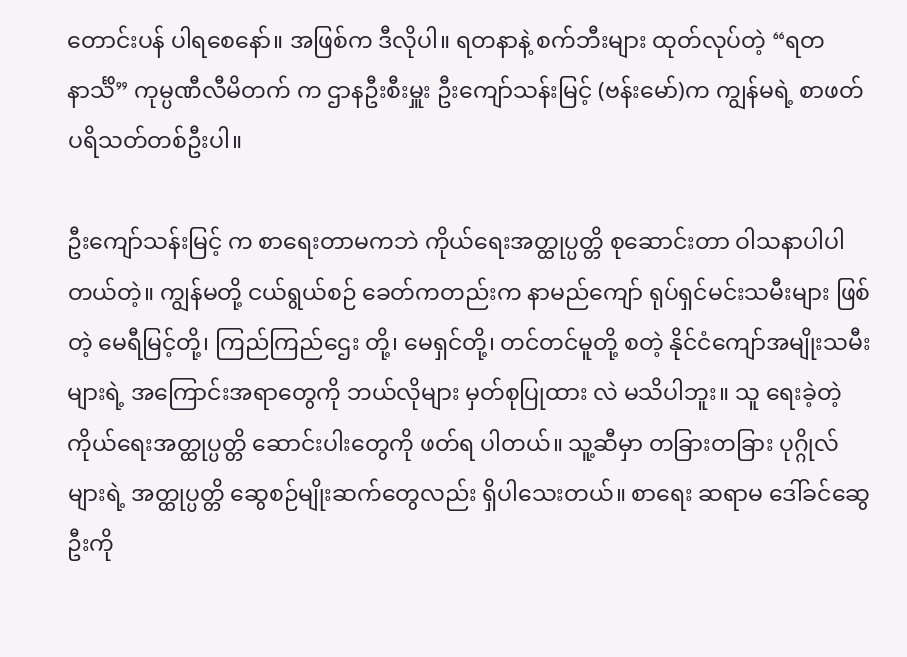တောင်းပန် ပါရစေနော်။ အဖြစ်က ဒီလိုပါ။ ရတနာနဲ့ စက်ဘီးများ ထုတ်လုပ်တဲ့ “ရတနာင်္သိ” ကုမ္ပဏီလီမိတက် က ဌာနဦးစီးမှူး ဦးကျော်သန်းမြင့် (ဗန်းမော်)က ကျွန်မရဲ့ စာဖတ် ပရိသတ်တစ်ဦးပါ။

ဦးကျော်သန်းမြင့် က စာရေးတာမကဘဲ ကိုယ်ရေးအတ္ထုပ္ပတ္တိ စုဆောင်းတာ ဝါသနာပါပါတယ်တဲ့။ ကျွန်မတို့ ငယ်ရွယ်စဉ် ခေတ်ကတည်းက နာမည်ကျော် ရုပ်ရှင်မင်းသမီးများ ဖြစ်တဲ့ မေရီမြင့်တို့၊ ကြည်ကြည်ဌေး တို့၊ မေရှင်တို့၊ တင်တင်မူတို့ စတဲ့ နိုင်ငံကျော်အမျိုးသမီးများရဲ့ အကြောင်းအရာတွေကို ဘယ်လိုများ မှတ်စုပြုထား လဲ မသိပါဘူး။ သူ ရေးခဲ့တဲ့ ကိုယ်ရေးအတ္ထုပ္ပတ္တိ ဆောင်းပါးတွေကို ဖတ်ရ ပါတယ်။ သူ့ဆီမှာ တခြားတခြား ပုဂ္ဂိုလ် များရဲ့ အတ္ထုပ္ပတ္တိ ဆွေစဉ်မျိုးဆက်တွေလည်း ရှိပါသေးတယ်။ စာရေး ဆရာမ ဒေါ်ခင်ဆွေဦးကို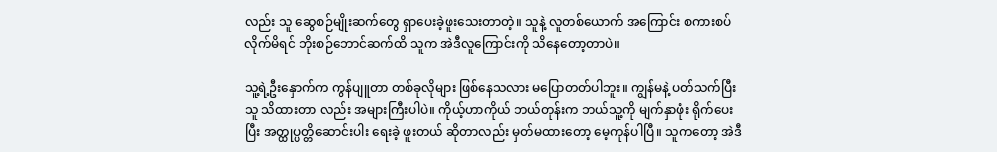လည်း သူ ဆွေစဉ်မျိုးဆက်တွေ ရှာပေးခဲ့ဖူးသေးတာတဲ့။ သူနဲ့ လူတစ်ယောက် အကြောင်း စကားစပ်လိုက်မိရင် ဘိုးစဉ်ဘောင်ဆက်ထိ သူက အဲဒီလူကြောင်းကို သိနေတော့တာပဲ။

သူ့ရဲ့ဦးနှောက်က ကွန်ပျူတာ တစ်ခုလိုများ ဖြစ်နေသလား မပြောတတ်ပါဘူး။ ကျွန်မနဲ့ ပတ်သက်ပြီး သူ သိထားတာ လည်း အများကြီးပါပဲ။ ကိုယ့်ဟာကိုယ် ဘယ်တုန်းက ဘယ်သူ့ကို မျက်နှာဖုံး ရိုက်ပေး ပြီး အတ္ထုပ္ပတ္တိဆောင်းပါး ရေးခဲ့ ဖူးတယ် ဆိုတာလည်း မှတ်မထားတော့ မေ့ကုန်ပါပြီ။ သူကတော့ အဲဒီ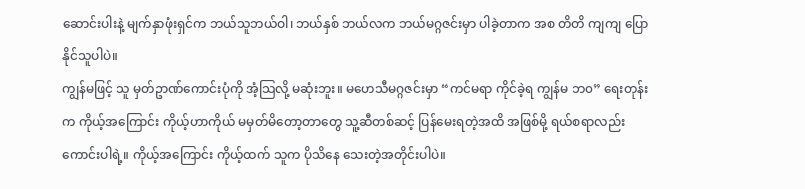ဆောင်းပါးနဲ့ မျက်နှာဖုံးရှင်က ဘယ်သူဘယ်ဝါ၊ ဘယ်နှစ် ဘယ်လက ဘယ်မဂ္ဂဇင်းမှာ ပါခဲ့တာက အစ တိတိ ကျကျ ပြောနိုင်သူပါပဲ။
ကျွန်မဖြင့် သူ မှတ်ဥာဏ်ကောင်းပုံကို အံ့သြလို့ မဆုံးဘူး။ မဟေသီမဂ္ဂဇင်းမှာ “ကင်မရာ ကိုင်ခဲ့ရ ကျွန်မ ဘ၀” ရေးတုန်း က ကိုယ့်အကြောင်း ကိုယ့်ဟာကိုယ် မမှတ်မိတော့တာတွေ သူ့ဆီတစ်ဆင့် ပြန်မေးရတဲ့အထိ အဖြစ်မို့ ရယ်စရာလည်း ကောင်းပါရဲ့။ ကိုယ့်အကြောင်း ကိုယ့်ထက် သူက ပိုသိနေ သေးတဲ့အတိုင်းပါပဲ။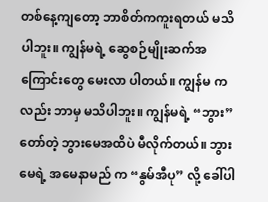တစ်နေ့ကျတော့ ဘာစိတ်ကကူးရတယ် မသိပါဘူး။ ကျွန်မရဲ့ ဆွေစဉ်မျိုးဆက်အကြောင်းတွေ မေးလာ ပါတယ်။ ကျွန်မ ကလည်း ဘာမှ မသိပါဘူး။ ကျွန်မရဲ့ “ဘွား” တော်တဲ့ ဘွားမေအထိပဲ မီလိုက်တယ်။ ဘွားမေရဲ့ အမေနာမည် က “နွမ်အီပု” လို့ ခေါ်ပါ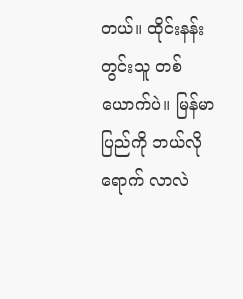တယ်။ ထိုင်းနန်းတွင်းသူ တစ်ယောက်ပဲ။ မြန်မာပြည်ကို ဘယ်လို ရောက် လာလဲ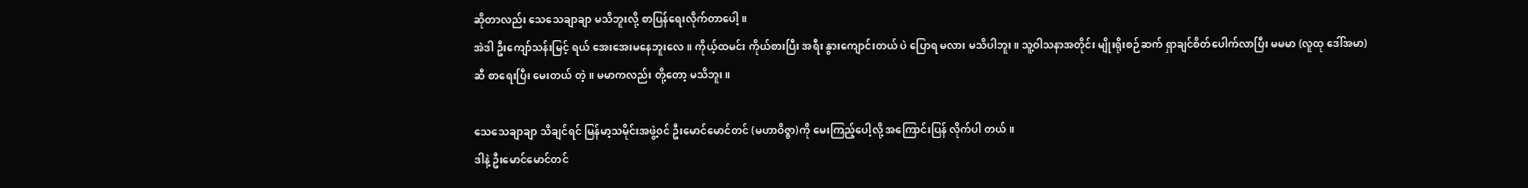ဆိုတာလည်း သေသေချာချာ မသိဘူးလို့ စာပြန်ရေးလိုက်တာပေါ့။
အဲဒါ ဦးကျော်သန်းမြင့် ရယ် အေးအေးမနေဘူးလေ။ ကိုယ့်ထမင်း ကိုယ်စားပြီး အရီး နွားကျောင်းတယ် ပဲ ပြောရ မလား မသိပါဘူး။ သူ့ဝါသနာအတိုင်း မျိုးရိုးစဉ်ဆက် ရှာချင်စိတ်ပေါက်လာပြီး မမမာ (လူထု ဒေါ်အမာ)ဆီ စာရေးပြီး မေးတယ် တဲ့။ မမာကလည်း တို့တော့ မသိဘူး။

သေသေချာချာ သိချင်ရင် မြန်မာ့သမိုင်းအဖွဲ့၀င် ဦးမောင်မောင်တင် (မဟာဝိဇ္ဇာ)ကို မေးကြည့်ပေါ့လို့ အကြောင်းပြန် လိုက်ပါ တယ်။
ဒါနဲ့ ဦးမောင်မောင်တင်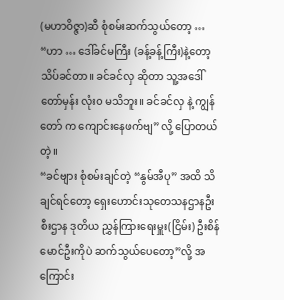(မဟာဝိဇ္ဇာ)ဆီ စုံစမ်းဆက်သွယ်တော့ …
“ဟာ … ဒေါ်ခင်မကြီး (ခန့်ခန့်ကြီး)နဲ့တော့ သိပ်ခင်တာ။ ခင်ခင်လှ ဆိုတာ သူ့အဒေါ် တော်မှန်း လုံး၀ မသိဘူး။ ခင်ခင်လှ နဲ့ ကျွန်တော် က ကျောင်းနေဖက်ဗျ” လို့ ပြောတယ်တဲ့။
“ခင်ဗျား စုံစမ်းချင်တဲ့ “နွမ်အီပု” အထိ သိချင်ရင်တော့ ရှေးဟောင်းသုတေသနဌာနဦးစီးဌာန ဒုတိယ ညွှန်ကြားရေးမှူး(ငြိမ်း) ဦးစိန်မောင်ဦးကိုပဲ ဆက်သွယ်ပေတော့”လို့ အကြောင်း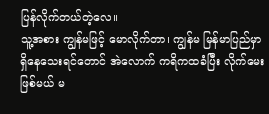ပြန်လိုက်တယ်တဲ့လေ။
သူ့အစား ကျွန်မဖြင့် မောလိုက်တာ၊ ကျွန်မ မြန်မာပြည်မှာ ရှိနေသေးရင်တောင် အဲလောက် ကရိကထခံပြီး လိုက်မေးဖြစ်မယ် မ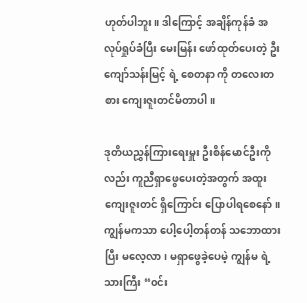ဟုတ်ပါဘူး။ ဒါကြောင့် အချိန်ကုန်ခံ အလုပ်ရှုပ်ခံပြီး မေးမြန်း ဖော်ထုတ်ပေးတဲ့ ဦးကျော်သန်းမြင့် ရဲ့ စေတနာ ကို တလေးတစား ကျေးဇူးတင်မိတာပါ။

ဒုတိယညွှန်ကြားရေးမှူး ဦးစိန်မောင်ဦးကိုလည်း ကူညီရှာဖွေပေးတဲ့အတွက် အထူးကျေးဇူးတင် ရှိကြောင်း ပြောပါရစေနော်။ ကျွန်မကသာ ပေါ့ပေါ့တန်တန် သဘောထားပြီး မလေ့လာ၊ မရှာဖွေခဲ့ပေမဲ့ ကျွန်မ ရဲ့သားကြီး “၀င်း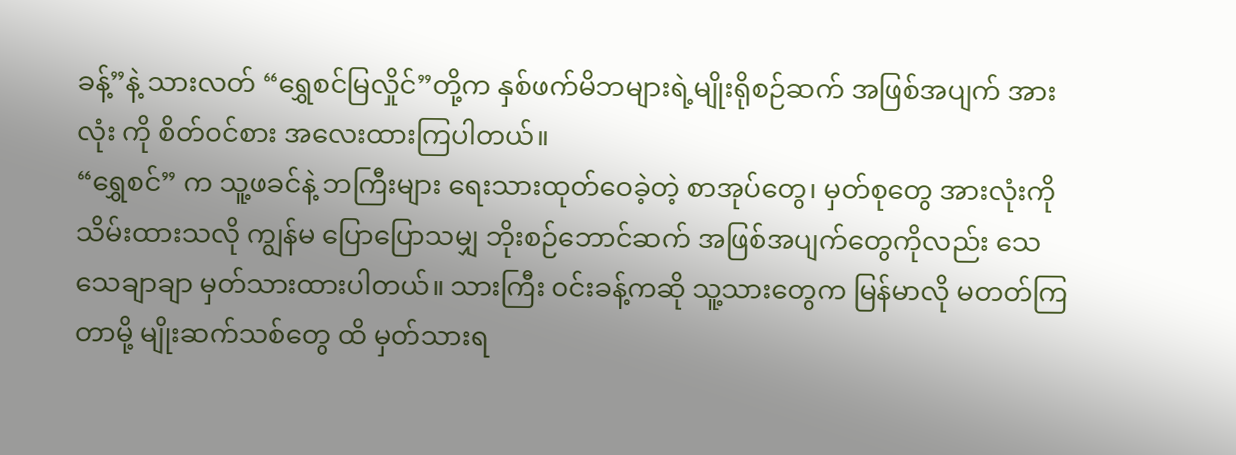ခန့်”နဲ့ သားလတ် “ရွှေစင်မြလှိုင်”တို့က နှစ်ဖက်မိဘများရဲ့မျိုးရိုစဉ်ဆက် အဖြစ်အပျက် အားလုံး ကို စိတ်၀င်စား အလေးထားကြပါတယ်။
“ရွှေစင်” က သူ့ဖခင်နဲ့ ဘကြီးများ ရေးသားထုတ်ဝေခဲ့တဲ့ စာအုပ်တွေ၊ မှတ်စုတွေ အားလုံးကို သိမ်းထားသလို ကျွန်မ ပြောပြောသမျှ ဘိုးစဉ်ဘောင်ဆက် အဖြစ်အပျက်တွေကိုလည်း သေသေချာချာ မှတ်သားထားပါတယ်။ သားကြီး ၀င်းခန့်ကဆို သူ့သားတွေက မြန်မာလို မတတ်ကြတာမို့ မျိုးဆက်သစ်တွေ ထိ မှတ်သားရ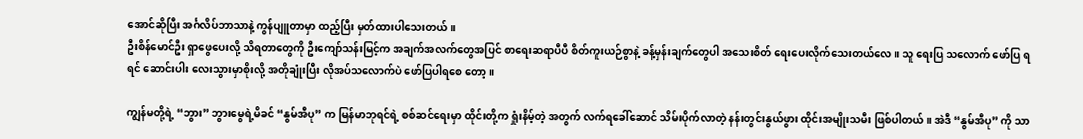အောင်ဆိုပြီး အင်္ဂလိပ်ဘာသာနဲ့ ကွန်ပျူတာမှာ ထည့်ပြီး မှတ်ထားပါသေးတယ်။
ဦးစိန်မောင်ဦး ရှာဖွေပေးလို့ သိရတာတွေကို ဦးကျော်သန်းမြင့်က အချက်အလက်တွေအပြင် စာရေးဆရာပီပီ စိတ်ကူးယဉ်စွာနဲ့ ခန့်မှန်းချက်တွေပါ အသေးစိတ် ရေးပေးလိုက်သေးတယ်လေ။ သူ ရေးပြ သလောက် ဖော်ပြ ရရင် ဆောင်းပါး လေးသွားမှာစိုးလို့ အတိုချုံးပြီး လိုအပ်သလောက်ပဲ ဖော်ပြပါရစေ တော့။

ကျွန်မတို့ရဲ့ “ဘွား” ဘွားမွေရဲ့မိခင် “နွမ်အီပု” က မြန်မာဘုရင်ရဲ့ စစ်ဆင်ရေးမှာ ထိုင်းတို့က ရှုံးနိမ့်တဲ့ အတွက် လက်ရခေါ်ဆောင် သိမ်းပိုက်လာတဲ့ နန်းတွင်းနွယ်ဖွား ထိုင်းအမျိုးသမီး ဖြစ်ပါတယ်။ အဲဒီ “နွမ်အီပု” ကို သာ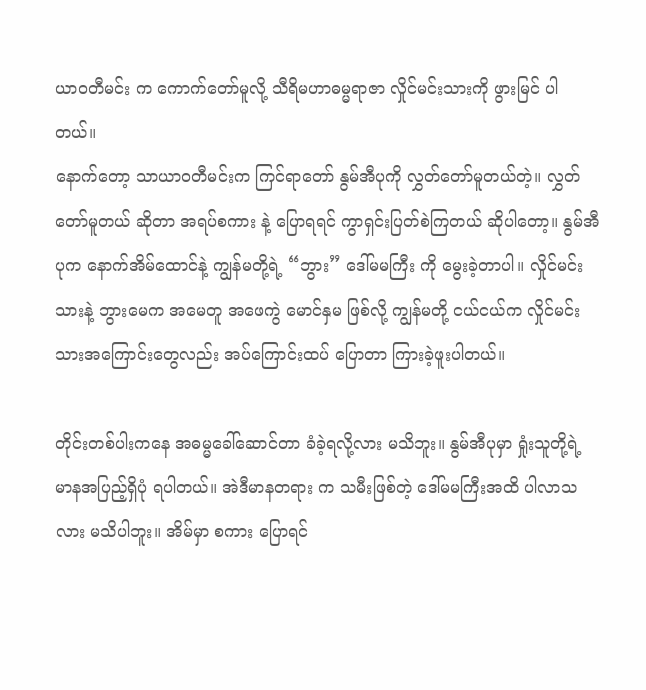ယာ၀တီမင်း က ကောက်တော်မူလို့ သီရိမဟာဓမ္မရာဇာ လှိုင်မင်းသားကို ဖွားမြင် ပါတယ်။
နောက်တော့ သာယာ၀တီမင်းက ကြင်ရာတော် နွမ်အီပုကို လွှတ်တော်မူတယ်တဲ့။ လွှတ်တော်မူတယ် ဆိုတာ အရပ်စကား နဲ့ ပြောရရင် ကွာရှင်းပြတ်စဲကြတယ် ဆိုပါတော့။ နွမ်အီပုက နောက်အိမ်ထောင်နဲ့ ကျွန်မတို့ရဲ့ “ဘွား” ဒေါ်မမကြီး ကို မွေးခဲ့တာပါ။ လှိုင်မင်းသားနဲ့ ဘွားမေက အမေတူ အဖေကွဲ မောင်နှမ ဖြစ်လို့ ကျွန်မတို့ ငယ်ငယ်က လှိုင်မင်းသားအကြောင်းတွေလည်း အပ်ကြောင်းထပ် ပြောတာ ကြားခဲ့ဖူးပါတယ်။

တိုင်းတစ်ပါးကနေ အဓမ္မခေါ်ဆောင်တာ ခံခဲ့ရလို့လား မသိဘူး။ နွမ်အီပုမှာ ရှုံးသူတို့ရဲ့ မာနအပြည့်ရှိပုံ ရပါတယ်။ အဲဒီမာနတရား က သမီးဖြစ်တဲ့ ဒေါ်မမကြီးအထိ ပါလာသလား မသိပါဘူး။ အိမ်မှာ စကား ပြောရင်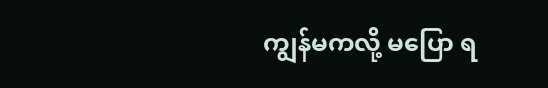ကျွန်မကလို့ မပြော ရ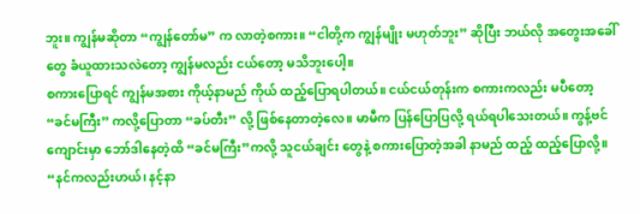ဘူး။ ကျွန်မဆိုတာ “ကျွန်တော်မ” က လာတဲ့စကား။ “ငါတို့က ကျွန်မျိုး မဟုတ်ဘူး” ဆိုပြီး ဘယ်လို အတွေးအခေါ်တွေ ခံယူထားသလဲတော့ ကျွန်မလည်း ငယ်တော့ မသိဘူးပေါ့။
စကားပြောရင် ကျွန်မအစား ကိုယ့်နာမည် ကိုယ် ထည့်ပြောရပါတယ်။ ငယ်ငယ်တုန်းက စကားကလည်း မပီတော့ “ခင်မကြီး” ကလို့ပြောတာ “ခပ်တီး” လို့ ဖြစ်နေတာတဲ့လေ။ မာမီက ပြန်ပြောပြလို့ ရယ်ရပါသေးတယ်။ ကွန့်ဗင်ကျောင်းမှာ ဘော်ဒါနေတဲ့ထိ “ခင်မကြီး”ကလို့ သူငယ်ချင်း တွေနဲ့ စကားပြောတဲ့အခါ နာမည် ထည့် ထည့်ပြောလို့။
“နင်ကလည်းဟယ်၊ နင့်နာ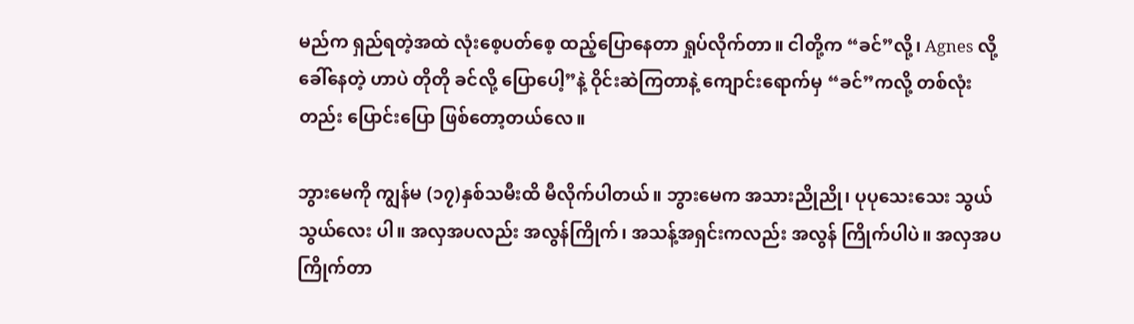မည်က ရှည်ရတဲ့အထဲ လုံးစေ့ပတ်စေ့ ထည့်ပြောနေတာ ရှုပ်လိုက်တာ။ ငါတို့က “ခင်”လို့၊ Agnes လို့ ခေါ်နေတဲ့ ဟာပဲ တိုတို ခင်လို့ ပြောပေါ့”နဲ့ ဝိုင်းဆဲကြတာနဲ့ ကျောင်းရောက်မှ “ခင်”ကလို့ တစ်လုံး တည်း ပြောင်းပြော ဖြစ်တော့တယ်လေ။

ဘွားမေကို ကျွန်မ (၁၇)နှစ်သမီးထိ မီလိုက်ပါတယ်။ ဘွားမေက အသားညိုညို၊ ပုပုသေးသေး သွယ်သွယ်လေး ပါ။ အလှအပလည်း အလွန်ကြိုက်၊ အသန့်အရှင်းကလည်း အလွန် ကြိုက်ပါပဲ။ အလှအပ ကြိုက်တာ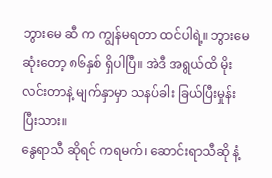ဘွားမေ ဆီ က ကျွန်မရတာ ထင်ပါရဲ့။ ဘွားမေ ဆုံးတော့ ၈၆နှစ် ရှိပါပြီ။ အဲဒီ အရွယ်ထိ မိုးလင်းတာနဲ့ မျက်နှာမှာ သနပ်ခါး ခြယ်ပြီးမှုန်းပြီးသား။
နွေရာသီ ဆိုရင် ကရမက်၊ ဆောင်းရာသီဆို နံ့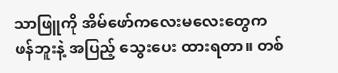သာဖြူကို အိမ်ဖော်ကလေးမလေးတွေက ဖန်ဘူးနဲ့ အပြည့် သွေးပေး ထားရတာ။ တစ်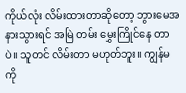ကိုယ်လုံး လိမ်းထားတာဆိုတော့ ဘွားမေအနားသွားရင် အမြဲ တမ်း မွှေးကြိုင်နေ တာပဲ။ သူတင် လိမ်းတာ မဟုတ်ဘူး။ ကျွန်မကို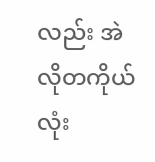လည်း အဲလိုတကိုယ်လုံး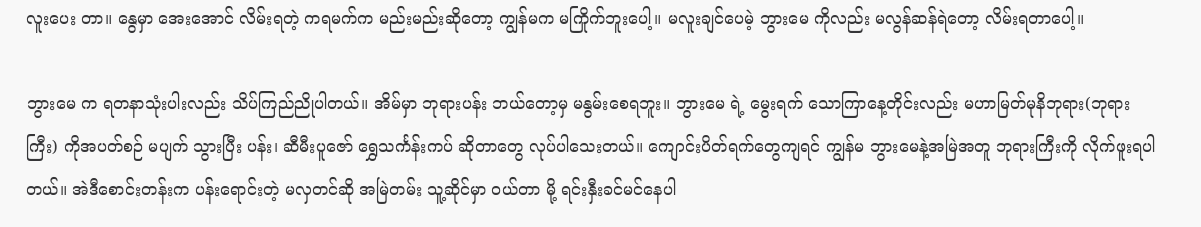လူးပေး တာ။ နွေမှာ အေးအောင် လိမ်းရတဲ့ ကရမက်က မည်းမည်းဆိုတော့ ကျွန်မက မကြိုက်ဘူးပေါ့။ မလူးချင်ပေမဲ့ ဘွားမေ ကိုလည်း မလွန်ဆန်ရဲတော့ လိမ်းရတာပေါ့။

ဘွားမေ က ရတနာသုံးပါးလည်း သိပ်ကြည်ညိုပါတယ်။ အိမ်မှာ ဘုရားပန်း ဘယ်တော့မှ မနွမ်းစေရဘူး။ ဘွားမေ ရဲ့ မွေးရက် သောကြာနေ့တိုင်းလည်း မဟာမြတ်မုနိဘုရား(ဘုရားကြီး) ကိုအပတ်စဉ် မပျက် သွားပြီး ပန်း၊ ဆီမီးပူဇော် ရွှေသင်္ကန်းကပ် ဆိုတာတွေ လုပ်ပါသေးတယ်။ ကျောင်းပိတ်ရက်တွေကျရင် ကျွန်မ ဘွားမေနဲ့အမြဲအတူ ဘုရားကြီးကို လိုက်ဖူးရပါတယ်။ အဲဒီစောင်းတန်းက ပန်းရောင်းတဲ့ မလှတင်ဆို အမြဲတမ်း သူ့ဆိုင်မှာ ဝယ်တာ မို့ ရင်းနှီးခင်မင်နေပါ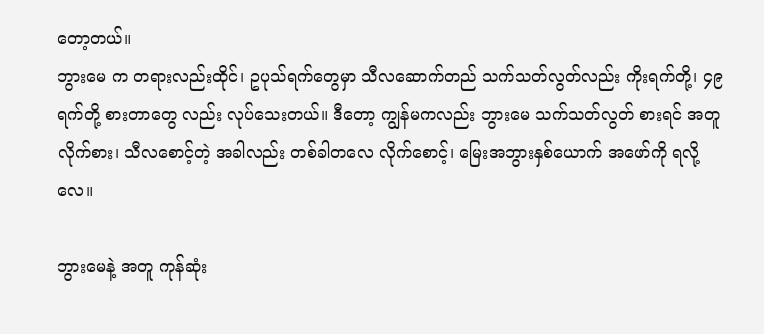တော့တယ်။
ဘွားမေ က တရားလည်းထိုင်၊ ဥပုသ်ရက်တွေမှာ သီလဆောက်တည် သက်သတ်လွတ်လည်း ကိုးရက်တို့၊ ၄၉ ရက်တို့ စားတာတွေ လည်း လုပ်သေးတယ်။ ဒီတော့ ကျွန်မကလည်း ဘွားမေ သက်သတ်လွတ် စားရင် အတူ လိုက်စား၊ သီလစောင့်တဲ့ အခါလည်း တစ်ခါတလေ လိုက်စောင့်၊ မြေးအဘွားနှစ်ယောက် အဖော်ကို ရလို့လေ။

ဘွားမေနဲ့ အတူ ကုန်ဆုံး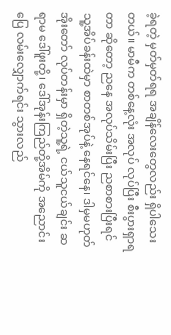ခဲ့ရတဲ့ မှတ်မှတ်ရရ အချိန်လေးတွေလည်း ရှိပါသေးတယ်။ မာမီက တစ်နေ့လုံး အလုပ် လုပ်ပြီး စီးပွားရှာရတာ ဆိုတော့ ညနေ အလုပ်သိမ်းပြီး ညစာစားပြီးရင် သူ့အိပ်ခန်းထဲမှာ စာတစ်အုပ်နဲ့ နေရင်နေ၊ ဒါမှမဟုတ် အိုးတော် လုပ်တန်းမှာ ရှိတဲ့သူ့ရဲ့ ငယ်သူငယ်ချင်း ဆရာမ ဒေါ်ဖူးတို့၊ ဒေါ်အုန်းကြည်တို့အိမ်ကို အညောင်းပြေ လမ်းလျှောက်ရင်း သွားလည်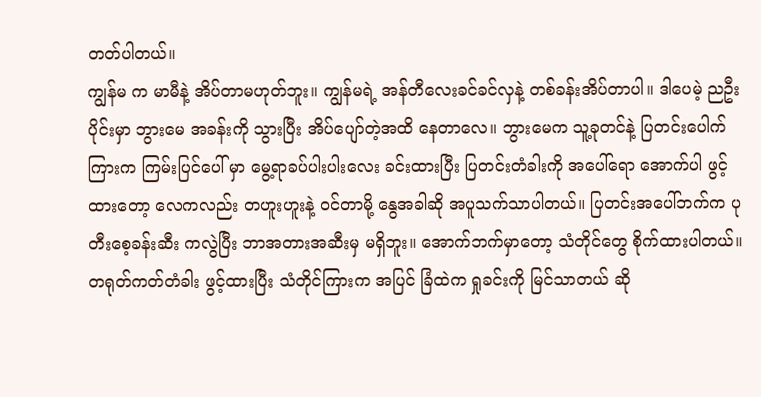တတ်ပါတယ်။
ကျွန်မ က မာမီနဲ့ အိပ်တာမဟုတ်ဘူး။ ကျွန်မရဲ့ အန်တီလေးခင်ခင်လှနဲ့ တစ်ခန်းအိပ်တာပါ။ ဒါပေမဲ့ ညဦးပိုင်းမှာ ဘွားမေ အခန်းကို သွားပြီး အိပ်ပျော်တဲ့အထိ နေတာလေ။ ဘွားမေက သူ့ခုတင်နဲ့ ပြတင်းပေါက်ကြားက ကြမ်းပြင်ပေါ် မှာ မွေ့ရာခပ်ပါးပါးလေး ခင်းထားပြီး ပြတင်းတံခါးကို အပေါ်ရော အောက်ပါ ဖွင့်ထားတော့ လေကလည်း တဟူးဟူးနဲ့ ဝင်တာမို့ နွေအခါဆို အပူသက်သာပါတယ်။ ပြတင်းအပေါ်ဘက်က ပုတီးစေ့ခန်းဆီး ကလွဲပြီး ဘာအတားအဆီးမှ မရှိဘူး။ အောက်ဘက်မှာတော့ သံတိုင်တွေ စိုက်ထားပါတယ်။ တရုတ်ကတ်တံခါး ဖွင့်ထားပြီး သံတိုင်ကြားက အပြင် ခြံထဲက ရှုခင်းကို မြင်သာတယ် ဆို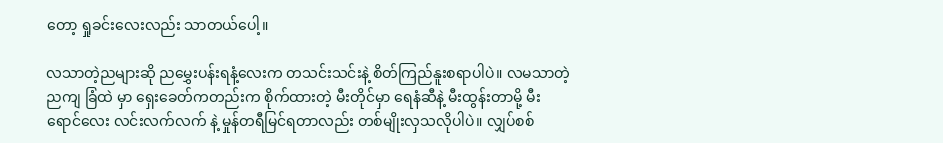တော့ ရှုခင်းလေးလည်း သာတယ်ပေါ့။

လသာတဲ့ညများဆို ညမွှေးပန်းရနံ့လေးက တသင်းသင်းနဲ့ စိတ်ကြည်နူးစရာပါပဲ။ လမသာတဲ့ ညကျ ခြံထဲ မှာ ရှေးခေတ်ကတည်းက စိုက်ထားတဲ့ မီးတိုင်မှာ ရေနံဆီနဲ့ မီးထွန်းတာမို့ မီးရောင်လေး လင်းလက်လက် နဲ့ မှုန်တရီမြင်ရတာလည်း တစ်မျိုးလှသလိုပါပဲ။ လျှပ်စစ်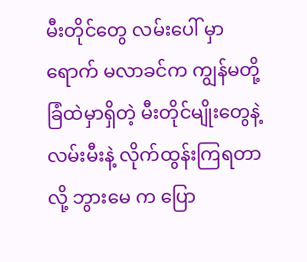မီးတိုင်တွေ လမ်းပေါ် မှာ ရောက် မလာခင်က ကျွန်မတို့ ခြံထဲမှာရှိတဲ့ မီးတိုင်မျိုးတွေနဲ့ လမ်းမီးနဲ့ လိုက်ထွန်းကြရတာလို့ ဘွားမေ က ပြော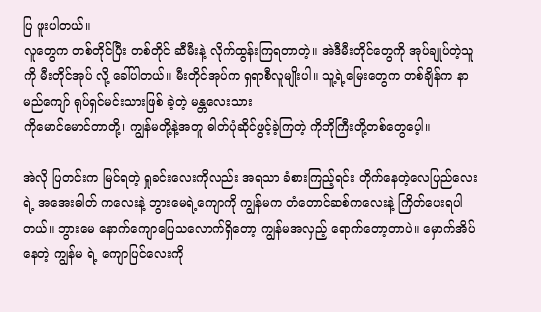ပြ ဖူးပါတယ်။
လူတွေက တစ်တိုင်ပြီး တစ်တိုင် ဆီမီးနဲ့ လိုက်ထွန်းကြရတာတဲ့။ အဲဒီမီးတိုင်တွေကို အုပ်ချုပ်တဲ့သူကို မီးတိုင်အုပ် လို့ ခေါ်ပါတယ်။ မီးတိုင်အုပ်က ရှရာစီလူမျိုးပါ။ သူ့ရဲ့မြေးတွေက တစ်ချိန်က နာမည်ကျော် ရုပ်ရှင်မင်းသားဖြစ် ခဲ့တဲ့ မန္တလေးသား
ကိုမောင်မောင်တာတို့၊ ကျွန်မတို့နဲ့အတူ ဓါတ်ပုံဆိုင်ဖွင့်ခဲ့ကြတဲ့ ကိုဘိုကြီးတို့တစ်တွေပေ့ါ။

အဲလို ပြတင်းက မြင်ရတဲ့ ရှုခင်းလေးကိုလည်း အရသာ ခံစားကြည့်ရင်း တိုက်နေတဲ့လေပြည်လေးရဲ့ အအေးဓါတ် ကလေးနဲ့ ဘွားမေရဲ့ကျောကို ကျွန်မက တံတောင်ဆစ်ကလေးနဲ့ ကြိတ်ပေးရပါတယ်။ ဘွားမေ နောက်ကျောပြေသလောက်ရှိတော့ ကျွန်မအလှည့် ရောက်တော့တာပဲ။ မှောက်အိပ်နေတဲ့ ကျွန်မ ရဲ့ ကျောပြင်လေးကို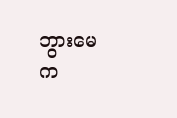ဘွားမေက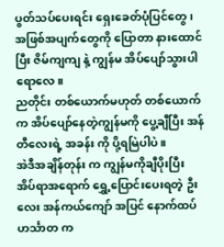ပွတ်သပ်ပေးရင်း ရှေးခေတ်ပုံပြင်တွေ၊ အဖြစ်အပျက်တွေကို ပြောတာ နားထောင်ပြီး ဇိမ်ကျကျ နဲ့ ကျွန်မ အိပ်ပျော်သွားပါရောလေ။
ညတိုင်း တစ်ယောက်မဟုတ် တစ်ယောက်က အိပ်ပျော်နေတဲ့ကျွန်မကို ပွေ့ချီပြီး အန်တီလေးရဲ့ အခန်း ကို ပို့ရမြဲပါပဲ။
အဲဒီအချိန်တုန်း က ကျွန်မကိုချီပိုးပြီး အိပ်ရာအရောက် ရွှေ့ပြောင်းပေးရတဲ့ ဦးလေး အန်ကယ်ကျော် အပြင် နောက်ထပ် ဟင်္သာတ က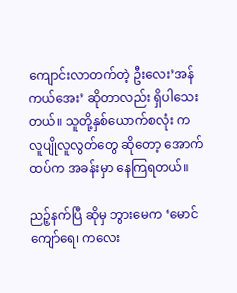ကျောင်းလာတက်တဲ့ ဦးလေး’အန်ကယ်အေး’ ဆိုတာလည်း ရှိပါသေးတယ်။ သူတို့နှစ်ယောက်စလုံး က လူပျိုလူလွတ်တွေ ဆိုတော့ အောက်ထပ်က အခန်းမှာ နေကြရတယ်။

ညဉ့်နက်ပြီ ဆိုမှ ဘွားမေက ‘မောင်ကျော်ရေ၊ ကလေး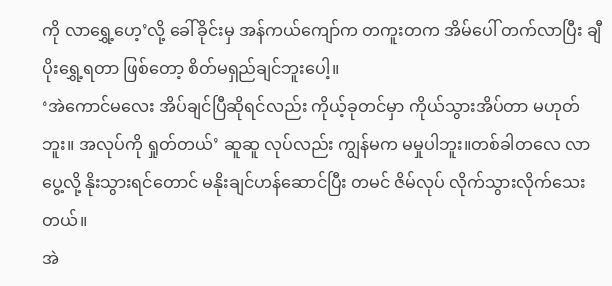ကို လာရွှေ့ဟေ့’လို့ ခေါ်ခိုင်းမှ အန်ကယ်ကျော်က တကူးတက အိမ်ပေါ် တက်လာပြီး ချီပိုးရွှေ့ရတာ ဖြစ်တော့ စိတ်မရှည်ချင်ဘူးပေါ့။
‘အဲကောင်မလေး အိပ်ချင်ပြီဆိုရင်လည်း ကိုယ့်ခုတင်မှာ ကိုယ်သွားအိပ်တာ မဟုတ်ဘူး။ အလုပ်ကို ရှုတ်တယ်’ ဆူဆူ လုပ်လည်း ကျွန်မက မမှုပါဘူး။တစ်ခါတလေ လာပွေ့လို့ နိုးသွားရင်တောင် မနိုးချင်ဟန်ဆောင်ပြီး တမင် ဇိမ်လုပ် လိုက်သွားလိုက်သေးတယ်။
အဲ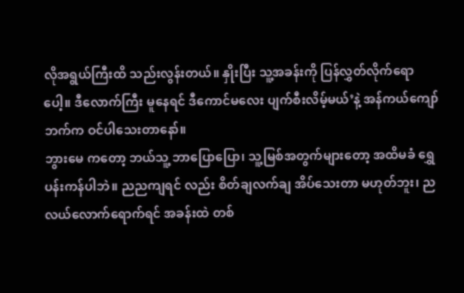လိုအရွယ်ကြီးထိ သည်းလွန်းတယ်။ နှိုးပြီး သူ့အခန်းကို ပြန်လွှတ်လိုက်ရောပေါ့။ ဒီလောက်ကြီး မူနေရင် ဒီကောင်မလေး ပျက်စီးလိမ့်မယ်’နဲ့ အန်ကယ်ကျော်ဘက်က ဝင်ပါသေးတာနော်။
ဘွားမေ ကတော့ ဘယ်သူ့ ဘာပြောပြော၊ သူ့မြစ်အတွက်များတော့ အထိမခံ ရွှေပန်းကန်ပါဘဲ။ ညညကျရင် လည်း စိတ်ချလက်ချ အိပ်သေးတာ မဟုတ်ဘူး၊ ညလယ်လောက်ရောက်ရင် အခန်းထဲ တစ်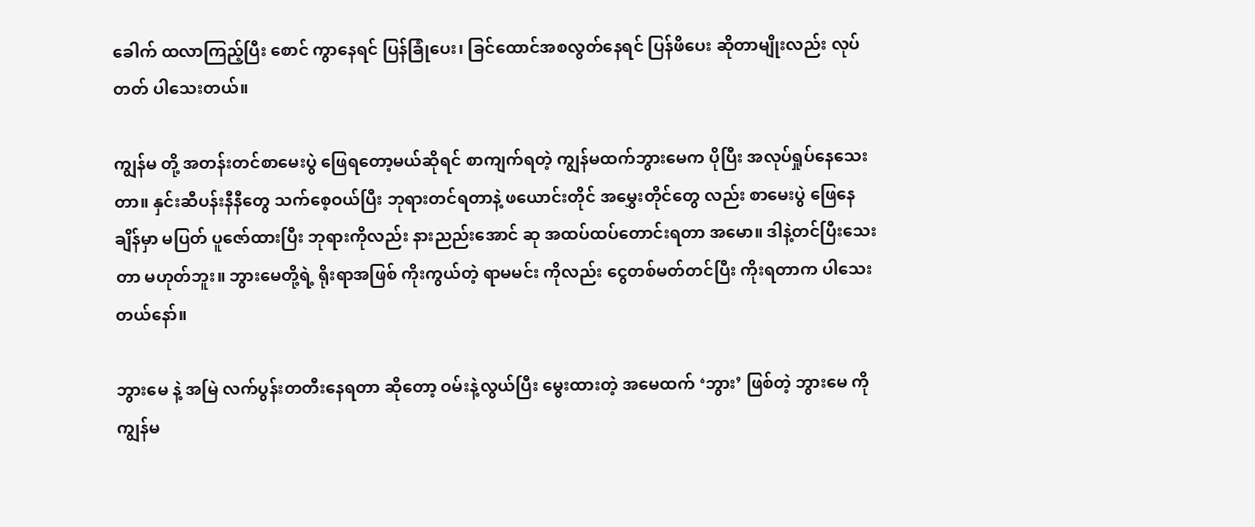ခေါက် ထလာကြည့်ပြီး စောင် ကွာနေရင် ပြန်ခြုံပေး၊ ခြင်ထောင်အစလွတ်နေရင် ပြန်ဖိပေး ဆိုတာမျိုးလည်း လုပ်တတ် ပါသေးတယ်။

ကျွန်မ တို့ အတန်းတင်စာမေးပွဲ ဖြေရတော့မယ်ဆိုရင် စာကျက်ရတဲ့ ကျွန်မထက်ဘွားမေက ပိုပြီး အလုပ်ရှုပ်နေသေး တာ။ နှင်းဆီပန်းနီနီတွေ သက်စေ့ဝယ်ပြီး ဘုရားတင်ရတာနဲ့ ဖယောင်းတိုင် အမွှေးတိုင်တွေ လည်း စာမေးပွဲ ဖြေနေချိန်မှာ မပြတ် ပူဇော်ထားပြီး ဘုရားကိုလည်း နားညည်းအောင် ဆု အထပ်ထပ်တောင်းရတာ အမော။ ဒါနဲ့တင်ပြီးသေးတာ မဟုတ်ဘူး။ ဘွားမေတို့ရဲ့ ရိုးရာအဖြစ် ကိုးကွယ်တဲ့ ရာမမင်း ကိုလည်း ငွေတစ်မတ်တင်ပြီး ကိုးရတာက ပါသေးတယ်နော်။

ဘွားမေ နဲ့ အမြဲ လက်ပွန်းတတီးနေရတာ ဆိုတော့ ဝမ်းနဲ့လွယ်ပြီး မွေးထားတဲ့ အမေထက် ‘ဘွား’ ဖြစ်တဲ့ ဘွားမေ ကို ကျွန်မ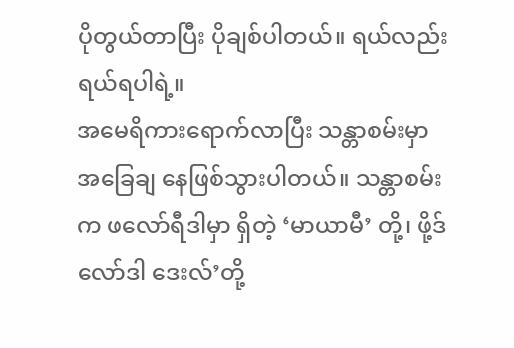ပိုတွယ်တာပြီး ပိုချစ်ပါတယ်။ ရယ်လည်း ရယ်ရပါရဲ့။
အမေရိကားရောက်လာပြီး သန္တာစမ်းမှာ အခြေချ နေဖြစ်သွားပါတယ်။ သန္တာစမ်းက ဖလော်ရီဒါမှာ ရှိတဲ့ ‘မာယာမီ’ တို့၊ ဖို့ဒ်လော်ဒါ ဒေးလ်’တို့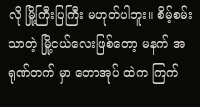လို မြို့ကြီးပြကြီး မဟုတ်ပါဘူး။ စိမ့်စမ်းသာတဲ့ မြို့ငယ်လေးဖြစ်တော့ မနက် အရုဏ်တက် မှာ တောအုပ် ထဲက ကြက်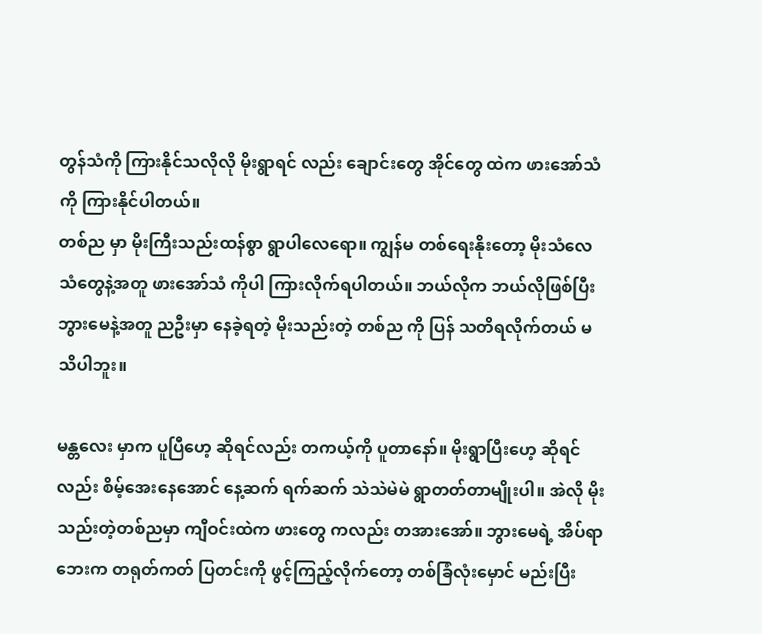တွန်သံကို ကြားနိုင်သလိုလို မိုးရွာရင် လည်း ချောင်းတွေ အိုင်တွေ ထဲက ဖားအော်သံကို ကြားနိုင်ပါတယ်။
တစ်ည မှာ မိုးကြီးသည်းထန်စွာ ရွာပါလေရော။ ကျွန်မ တစ်ရေးနိုးတော့ မိုးသံလေသံတွေနဲ့အတူ ဖားအော်သံ ကိုပါ ကြားလိုက်ရပါတယ်။ ဘယ်လိုက ဘယ်လိုဖြစ်ပြီး ဘွားမေနဲ့အတူ ညဦးမှာ နေခဲ့ရတဲ့ မိုးသည်းတဲ့ တစ်ည ကို ပြန် သတိရလိုက်တယ် မသိပါဘူး။

မန္တလေး မှာက ပူပြီဟေ့ ဆိုရင်လည်း တကယ့်ကို ပူတာနော်။ မိုးရွာပြီးဟေ့ ဆိုရင်လည်း စိမ့်အေးနေအောင် နေ့ဆက် ရက်ဆက် သဲသဲမဲမဲ ရွာတတ်တာမျိုးပါ။ အဲလို မိုးသည်းတဲ့တစ်ညမှာ ကျီဝင်းထဲက ဖားတွေ ကလည်း တအားအော်။ ဘွားမေရဲ့ အိပ်ရာဘေးက တရုတ်ကတ် ပြတင်းကို ဖွင့်ကြည့်လိုက်တော့ တစ်ခြံလုံးမှောင် မည်းပြီး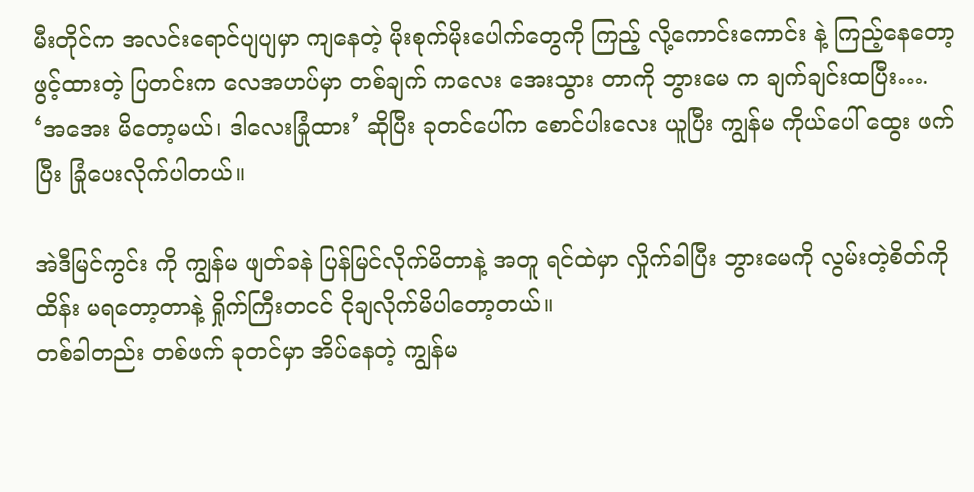မီးတိုင်က အလင်းရောင်ပျပျမှာ ကျနေတဲ့ မိုးစုက်မိုးပေါက်တွေကို ကြည့် လို့ကောင်းကောင်း နဲ့ ကြည့်နေတော့ ဖွင့်ထားတဲ့ ပြတင်းက လေအဟပ်မှာ တစ်ချက် ကလေး အေးသွား တာကို ဘွားမေ က ချက်ချင်းထပြီး….
‘အအေး မိတော့မယ်၊ ဒါလေးခြုံထား’ ဆိုပြီး ခုတင်ပေါ်က စောင်ပါးလေး ယူပြီး ကျွန်မ ကိုယ်ပေါ် ထွေး ဖက်ပြီး ခြုံပေးလိုက်ပါတယ်။

အဲဒီမြင်ကွင်း ကို ကျွန်မ ဖျတ်ခနဲ ပြန်မြင်လိုက်မိတာနဲ့ အတူ ရင်ထဲမှာ လှိုက်ခါပြီး ဘွားမေကို လွမ်းတဲ့စိတ်ကို ထိန်း မရတော့တာနဲ့ ရှိုက်ကြီးတငင် ငိုချလိုက်မိပါတော့တယ်။
တစ်ခါတည်း တစ်ဖက် ခုတင်မှာ အိပ်နေတဲ့ ကျွန်မ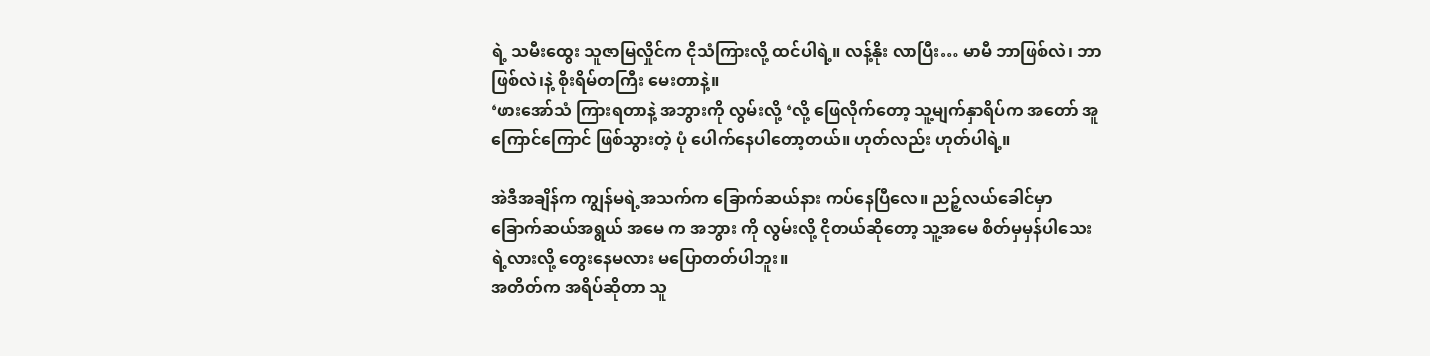ရဲ့ သမီးထွေး သူဇာမြလှိုင်က ငိုသံကြားလို့ ထင်ပါရဲ့။ လန့်နိုး လာပြီး… မာမီ ဘာဖြစ်လဲ၊ ဘာဖြစ်လဲ၊နဲ့ စိုးရိမ်တကြီး မေးတာနဲ့။
‘ဖားအော်သံ ကြားရတာနဲ့ အဘွားကို လွမ်းလို့ ‘လို့ ဖြေလိုက်တော့ သူ့မျက်နှာရိပ်က အတော် အူကြောင်ကြောင် ဖြစ်သွားတဲ့ ပုံ ပေါက်နေပါတော့တယ်။ ဟုတ်လည်း ဟုတ်ပါရဲ့။

အဲဒီအချိန်က ကျွန်မရဲ့အသက်က ခြောက်ဆယ်နား ကပ်နေပြီလေ။ ညဉ့်လယ်ခေါင်မှာ ခြောက်ဆယ်အရွယ် အမေ က အဘွား ကို လွမ်းလို့ ငိုတယ်ဆိုတော့ သူ့အမေ စိတ်မှမှန်ပါသေးရဲ့လားလို့ တွေးနေမလား မပြောတတ်ပါဘူး။
အတိတ်က အရိပ်ဆိုတာ သူ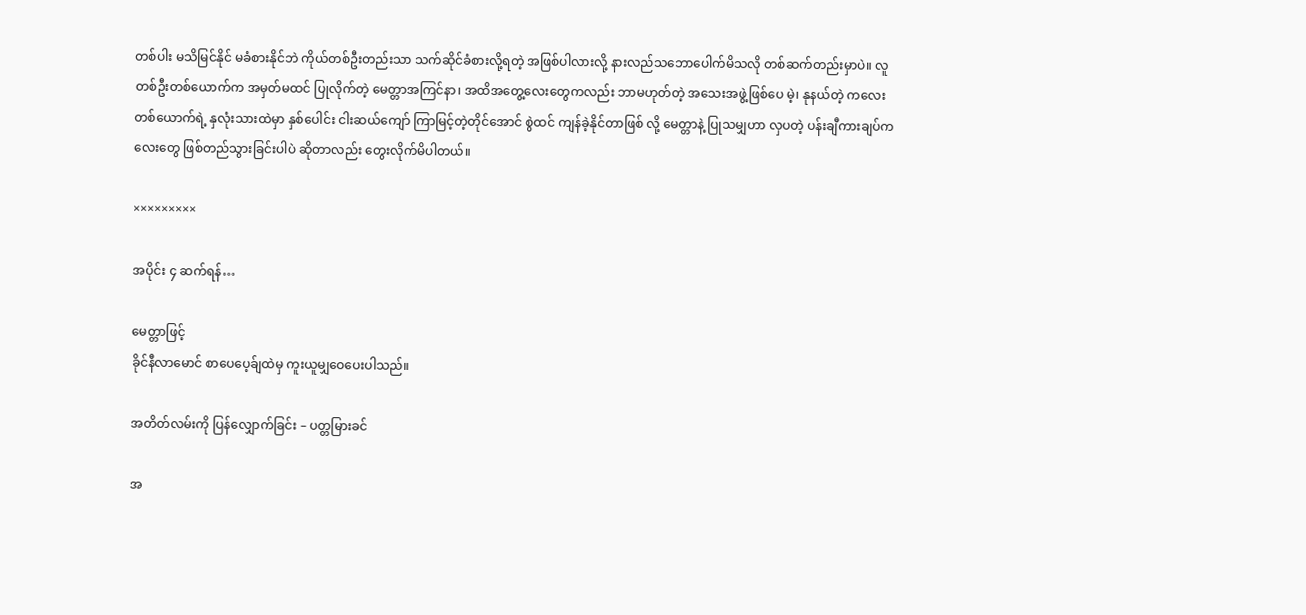တစ်ပါး မသိမြင်နိုင် မခံစားနိုင်ဘဲ ကိုယ်တစ်ဦးတည်းသာ သက်ဆိုင်ခံစားလို့ရတဲ့ အဖြစ်ပါလားလို့ နားလည်သဘောပေါက်မိသလို တစ်ဆက်တည်းမှာပဲ။ လူတစ်ဦးတစ်ယောက်က အမှတ်မထင် ပြုလိုက်တဲ့ မေတ္တာအကြင်နာ၊ အထိအတွေ့လေးတွေကလည်း ဘာမဟုတ်တဲ့ အသေးအဖွဲ့ဖြစ်ပေ မဲ့၊ နုနယ်တဲ့ ကလေးတစ်ယောက်ရဲ့ နှလုံးသားထဲမှာ နှစ်ပေါင်း ငါးဆယ်ကျော် ကြာမြင့်တဲ့တိုင်အောင် စွဲထင် ကျန်ခဲ့နိုင်တာဖြစ် လို့ မေတ္တာနဲ့ ပြုသမျှဟာ လှပတဲ့ ပန်းချီကားချပ်ကလေးတွေ ဖြစ်တည်သွားခြင်းပါပဲ ဆိုတာလည်း တွေးလိုက်မိပါတယ်။

×××××××××

အပိုင်း ၄ ဆက်ရန်…

မေတ္တာဖြင့်
ခိုင်နီလာမောင် စာပေပေ့ခ်ျထဲမှ ကူးယူမျှဝေပေးပါသည်။

အတိတ်လမ်းကို ပြန်လျှောက်ခြင်း – ပတ္တမြားခင်

အ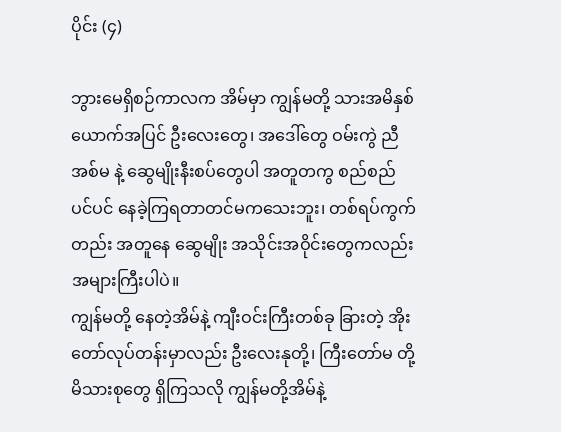ပိုင်း (၄)

ဘွားမေရှိစဉ်ကာလက အိမ်မှာ ကျွန်မတို့ သားအမိနှစ်ယောက်အပြင် ဦးလေးတွေ၊ အဒေါ်တွေ ဝမ်းကွဲ ညီအစ်မ နဲ့ ဆွေမျိုးနီးစပ်တွေပါ အတူတကွ စည်စည်ပင်ပင် နေခဲ့ကြရတာတင်မကသေးဘူး၊ တစ်ရပ်ကွက်တည်း အတူနေ ဆွေမျိုး အသိုင်းအဝိုင်းတွေကလည်း အများကြီးပါပဲ။
ကျွန်မတို့ နေတဲ့အိမ်နဲ့ ကျီးဝင်းကြီးတစ်ခု ခြားတဲ့ အိုးတော်လုပ်တန်းမှာလည်း ဦးလေးနုတို့၊ ကြီးတော်မ တို့ မိသားစုတွေ ရှိကြသလို ကျွန်မတို့အိမ်နဲ့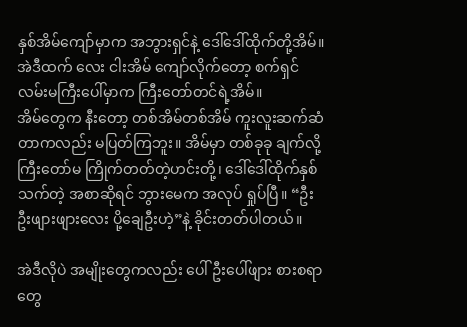နှစ်အိမ်ကျော်မှာက အဘွားရှင်နဲ့ ဒေါ်ဒေါ်ထိုက်တို့အိမ်။ အဲဒီထက် လေး ငါးအိမ် ကျော်လိုက်တော့ စက်ရှင်လမ်းမကြီးပေါ်မှာက ကြီးတော်တင်ရဲ့အိမ်။
အိမ်တွေက နီးတော့ တစ်အိမ်တစ်အိမ် ကူးလူးဆက်ဆံတာကလည်း မပြတ်ကြဘူး။ အိမ်မှာ တစ်ခုခု ချက်လို့ ကြီးတော်မ ကြိုက်တတ်တဲ့ဟင်းတို့၊ ဒေါ်ဒေါ်ထိုက်နှစ်သက်တဲ့ အစာဆိုရင် ဘွားမေက အလုပ် ရှုပ်ပြီ။ “ဦးဦးဖျားဖျားလေး ပို့ချေဦးဟဲ့”နဲ့ ခိုင်းတတ်ပါတယ်။

အဲဒီလိုပဲ အမျိုးတွေကလည်း ပေါ်ဦးပေါ်ဖျား စားစရာတွေ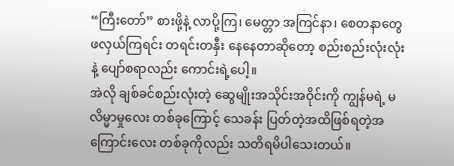“ကြီးတော်” စားဖို့နဲ့ လာပို့ကြ၊ မေတ္တာ အကြင်နာ၊ စေတနာတွေ ဖလှယ်ကြရင်း တရင်းတနှီး နေနေတာဆိုတော့ စည်းစည်းလုံးလုံးနဲ့ ပျော်စရာလည်း ကောင်းရဲ့ပေါ့။
အဲလို ချစ်ခင်စည်းလုံးတဲ့ ဆွေမျိုးအသိုင်းအဝိုင်းကို ကျွန်မရဲ့ မလိမ္မာမှုလေး တစ်ခုကြောင့် သေခန်း ပြတ်တဲ့အထိဖြစ်ရတဲ့အကြောင်းလေး တစ်ခုကိုလည်း သတိရမိပါသေးတယ်။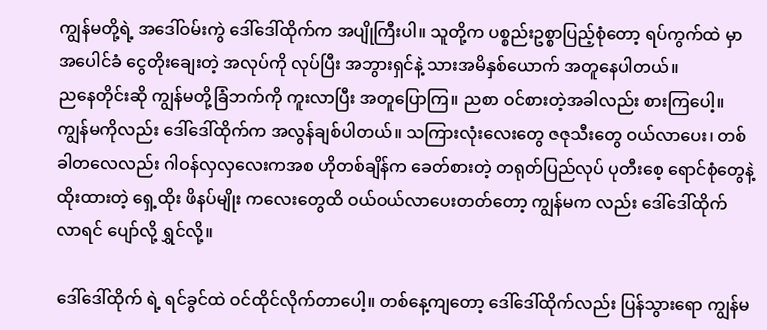ကျွန်မတို့ရဲ့ အဒေါ်ဝမ်းကွဲ ဒေါ်ဒေါ်ထိုက်က အပျိုကြီးပါ။ သူတို့က ပစ္စည်းဥစ္စာပြည့်စုံတော့ ရပ်ကွက်ထဲ မှာ အပေါင်ခံ ငွေတိုးချေးတဲ့ အလုပ်ကို လုပ်ပြီး အဘွားရှင်နဲ့ သားအမိနှစ်ယောက် အတူနေပါတယ်။
ညနေတိုင်းဆို ကျွန်မတို့ခြံဘက်ကို ကူးလာပြီး အတူပြောကြ။ ညစာ ဝင်စားတဲ့အခါလည်း စားကြပေါ့။ ကျွန်မကိုလည်း ဒေါ်ဒေါ်ထိုက်က အလွန်ချစ်ပါတယ်။ သကြားလုံးလေးတွေ ဇဇုသီးတွေ ဝယ်လာပေး၊ တစ်ခါတလေလည်း ဂါဝန်လှလှလေးကအစ ဟိုတစ်ချိန်က ခေတ်စားတဲ့ တရုတ်ပြည်လုပ် ပုတီးစေ့ ရောင်စုံတွေနဲ့ ထိုးထားတဲ့ ရှေ့ထိုး ဖိနပ်မျိုး ကလေးတွေထိ ဝယ်ဝယ်လာပေးတတ်တော့ ကျွန်မက လည်း ဒေါ်ဒေါ်ထိုက် လာရင် ပျော်လို့ ရွှင်လို့။

ဒေါ်ဒေါ်ထိုက် ရဲ့ ရင်ခွင်ထဲ ဝင်ထိုင်လိုက်တာပေါ့။ တစ်နေ့ကျတော့ ဒေါ်ဒေါ်ထိုက်လည်း ပြန်သွားရော ကျွန်မ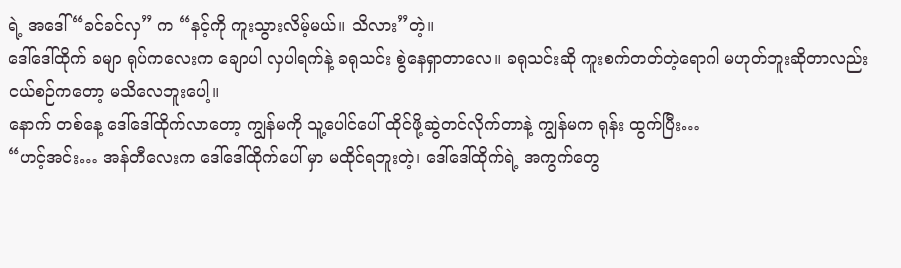ရဲ့ အဒေါ် “ခင်ခင်လှ” က “နင့်ကို ကူးသွားလိမ့်မယ်။ သိလား”တဲ့။
ဒေါ်ဒေါ်ထိုက် ခမျာ ရုပ်ကလေးက ချောပါ လှပါရက်နဲ့ ခရုသင်း စွဲနေရှာတာလေ။ ခရုသင်းဆို ကူးစက်တတ်တဲ့ရောဂါ မဟုတ်ဘူးဆိုတာလည်း ငယ်စဉ်ကတော့ မသိလေဘူးပေါ့။
နောက် တစ်နေ့ ဒေါ်ဒေါ်ထိုက်လာတော့ ကျွန်မကို သူ့ပေါင်ပေါ် ထိုင်ဖို့ဆွဲတင်လိုက်တာနဲ့ ကျွန်မက ရုန်း ထွက်ပြီး…
“ဟင့်အင်း… အန်တီလေးက ဒေါ်ဒေါ်ထိုက်ပေါ် မှာ မထိုင်ရဘူးတဲ့၊ ဒေါ်ဒေါ်ထိုက်ရဲ့ အကွက်တွေ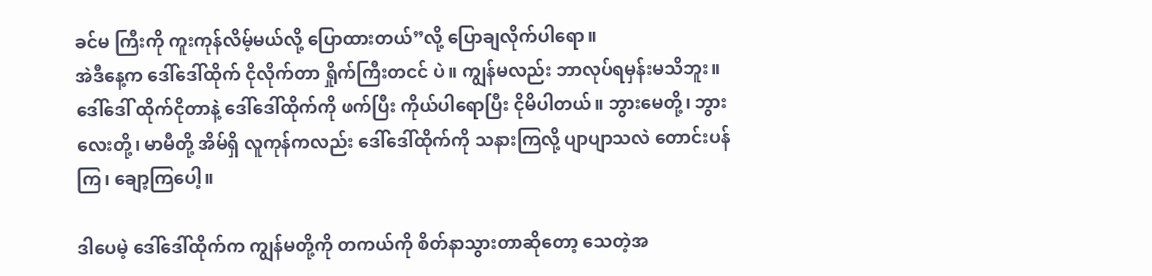ခင်မ ကြီးကို ကူးကုန်လိမ့်မယ်လို့ ပြောထားတယ်”လို့ ပြောချလိုက်ပါရော။
အဲဒီနေ့က ဒေါ်ဒေါ်ထိုက် ငိုလိုက်တာ ရှိုက်ကြီးတငင် ပဲ။ ကျွန်မလည်း ဘာလုပ်ရမှန်းမသိဘူး။ ဒေါ်ဒေါ် ထိုက်ငိုတာနဲ့ ဒေါ်ဒေါ်ထိုက်ကို ဖက်ပြီး ကိုယ်ပါရောပြီး ငိုမိပါတယ်။ ဘွားမေတို့၊ ဘွားလေးတို့၊ မာမီတို့ အိမ်ရှိ လူကုန်ကလည်း ဒေါ်ဒေါ်ထိုက်ကို သနားကြလို့ ပျာပျာသလဲ တောင်းပန်ကြ၊ ချော့ကြပေါ့။

ဒါပေမဲ့ ဒေါ်ဒေါ်ထိုက်က ကျွန်မတို့ကို တကယ်ကို စိတ်နာသွားတာဆိုတော့ သေတဲ့အ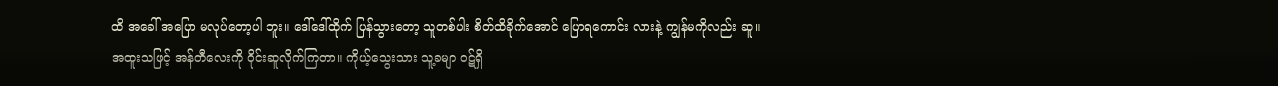ထိ အခေါ် အပြော မလုပ်တော့ပါ ဘူး။ ဒေါ်ဒေါ်ထိုက် ပြန်သွားတော့ သူတစ်ပါး စိတ်ထိခိုက်အောင် ပြောရကောင်း လားနဲ့ ကျွန်မကိုလည်း ဆူ။
အထူးသဖြင့် အန်တီလေးကို ဝိုင်းဆူလိုက်ကြတာ။ ကိုယ့်သွေးသား သူ့ခမျာ ဝဋ်ရှိ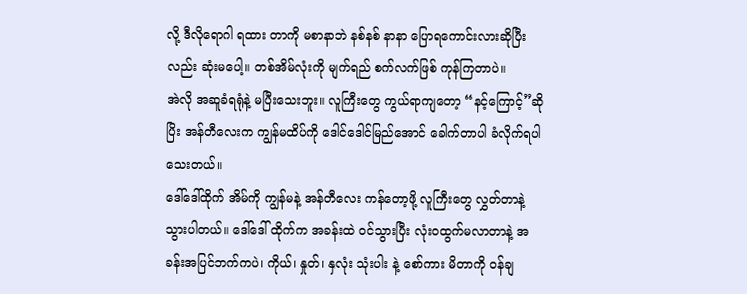လို့ ဒီလိုရောဂါ ရထား တာကို မစာနာဘဲ နစ်နစ် နာနာ ပြောရကောင်းလားဆိုပြီးလည်း ဆုံးမပေါ့။ တစ်အိမ်လုံးကို မျက်ရည် စက်လက်ဖြစ် ကုန်ကြတာပဲ။
အဲလို အဆူခံရရုံနဲ့ မပြီးသေးဘူး။ လူကြီးတွေ ကွယ်ရာကျတော့ “နင့်ကြောင့်”ဆိုပြိး အန်တီလေးက ကျွန်မထိပ်ကို ဒေါင်ဒေါင်မြည်အောင် ခေါက်တာပါ ခံလိုက်ရပါသေးတယ်။
ဒေါ်ဒေါ်ထိုက် အိမ်ကို ကျွန်မနဲ့ အန်တီလေး ကန်တော့ဖို့ လူကြီးတွေ လွှတ်တာနဲ့ သွားပါတယ်။ ဒေါ်ဒေါ် ထိုက်က အခန်းထဲ ဝင်သွားပြီး လုံးဝထွက်မလာတာနဲ့ အခန်းအပြင်ဘက်ကပဲ၊ ကိုယ်၊ နှုတ်၊ နှလုံး သုံးပါး နဲ့ စော်ကား မိတာကို ဝန်ချ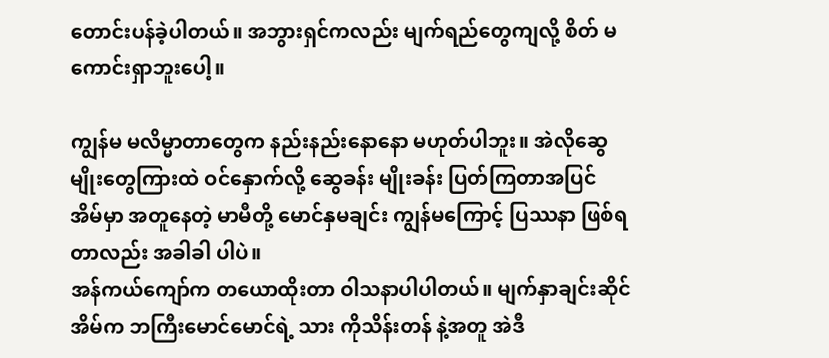တောင်းပန်ခဲ့ပါတယ်။ အဘွားရှင်ကလည်း မျက်ရည်တွေကျလို့ စိတ် မကောင်းရှာဘူးပေါ့။

ကျွန်မ မလိမ္မာတာတွေက နည်းနည်းနောနော မဟုတ်ပါဘူး။ အဲလိုဆွေမျိုးတွေကြားထဲ ဝင်နှောက်လို့ ဆွေခန်း မျိုးခန်း ပြတ်ကြတာအပြင် အိမ်မှာ အတူနေတဲ့ မာမီတို့ မောင်နှမချင်း ကျွန်မကြောင့် ပြဿနာ ဖြစ်ရတာလည်း အခါခါ ပါပဲ။
အန်ကယ်ကျော်က တယောထိုးတာ ဝါသနာပါပါတယ်။ မျက်နှာချင်းဆိုင် အိမ်က ဘကြီးမောင်မောင်ရဲ့ သား ကိုသိန်းတန် နဲ့အတူ အဲဒီ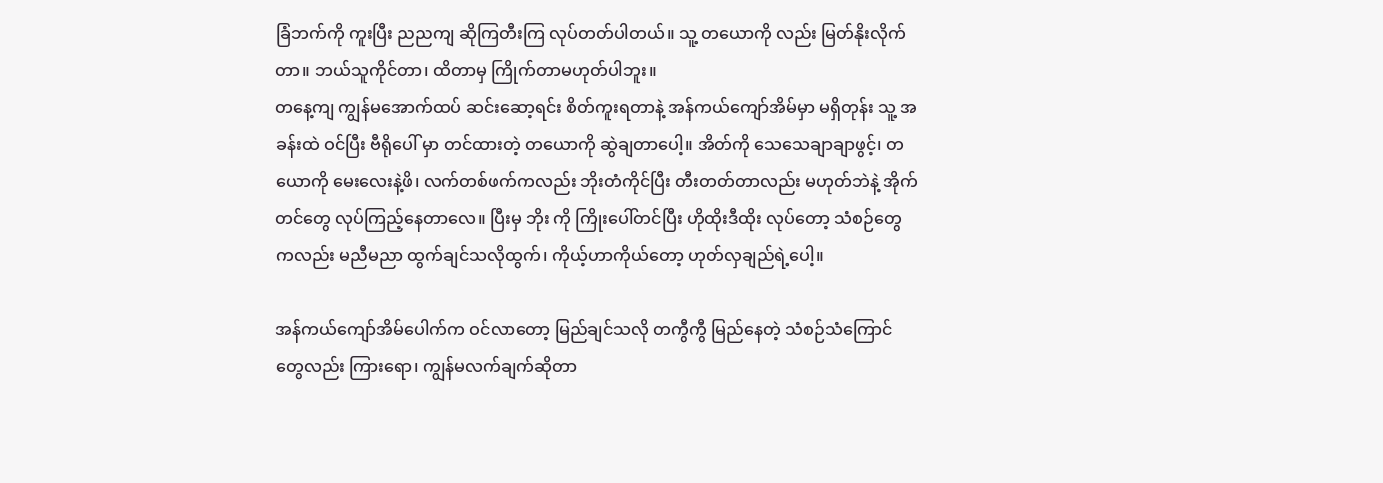ခြံဘက်ကို ကူးပြီး ညညကျ ဆိုကြတီးကြ လုပ်တတ်ပါတယ်။ သူ့ တယောကို လည်း မြတ်နိုးလိုက်တာ။ ဘယ်သူကိုင်တာ၊ ထိတာမှ ကြိုက်တာမဟုတ်ပါဘူး။
တနေ့ကျ ကျွန်မအောက်ထပ် ဆင်းဆော့ရင်း စိတ်ကူးရတာနဲ့ အန်ကယ်ကျော်အိမ်မှာ မရှိတုန်း သူ့ အခန်းထဲ ဝင်ပြီး ဗီရိုပေါ် မှာ တင်ထားတဲ့ တယောကို ဆွဲချတာပေါ့။ အိတ်ကို သေသေချာချာဖွင့်၊ တယောကို မေးလေးနဲ့ဖိ၊ လက်တစ်ဖက်ကလည်း ဘိုးတံကိုင်ပြီး တီးတတ်တာလည်း မဟုတ်ဘဲနဲ့ အိုက်တင်တွေ လုပ်ကြည့်နေတာလေ။ ပြီးမှ ဘိုး ကို ကြိုးပေါ်တင်ပြီး ဟိုထိုးဒီထိုး လုပ်တော့ သံစဉ်တွေ ကလည်း မညီမညာ ထွက်ချင်သလိုထွက်၊ ကိုယ့်ဟာကိုယ်တော့ ဟုတ်လှချည်ရဲ့ပေါ့။

အန်ကယ်ကျော်အိမ်ပေါက်က ဝင်လာတော့ မြည်ချင်သလို တကွီကွီ မြည်နေတဲ့ သံစဉ်သံကြောင် တွေလည်း ကြားရော၊ ကျွန်မလက်ချက်ဆိုတာ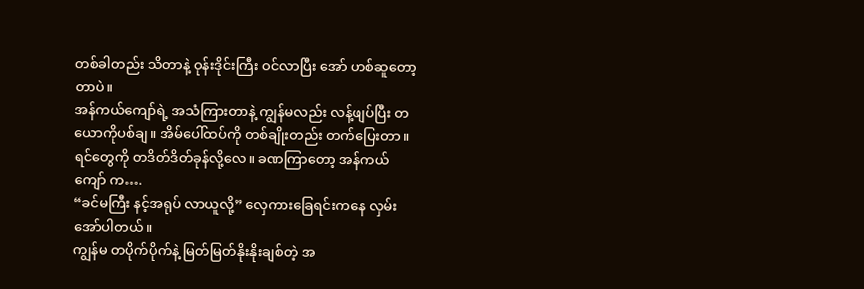တစ်ခါတည်း သိတာနဲ့ ဝုန်းဒိုင်းကြီး ဝင်လာပြီး အော် ဟစ်ဆူတော့တာပဲ။
အန်ကယ်ကျော်ရဲ့ အသံကြားတာနဲ့ ကျွန်မလည်း လန့်ဖျပ်ပြီး တယောကိုပစ်ချ။ အိမ်ပေါ်ထပ်ကို တစ်ချိုးတည်း တက်ပြေးတာ။ ရင်တွေကို တဒိတ်ဒိတ်ခုန်လို့လေ။ ခဏကြာတော့ အန်ကယ်ကျော် က….
“ခင်မကြီး နင့်အရုပ် လာယူလို့” လှေကားခြေရင်းကနေ လှမ်းအော်ပါတယ်။
ကျွန်မ တပိုက်ပိုက်နဲ့ မြတ်မြတ်နိုးနိုးချစ်တဲ့ အ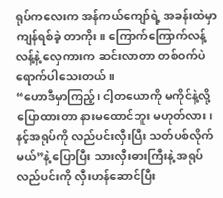ရုပ်ကလေးက အန်ကယ်ကျော်ရဲ့ အခန်းထဲမှာ ကျန်ရစ်ခဲ့ တာကိုး။ ကြောက်ကြောက်လန့်လန့်နဲ့ လှေကားက ဆင်းလာတာ တစ်ဝက်ပဲ ရောက်ပါသေးတယ်။
“ဟောဒီမှာကြည့်၊ ငါ့တယောကို မကိုင်နဲ့လို့ ပြောထားတာ နားမထောင်ဘူး မဟုတ်လား၊ နင့်အရုပ်ကို လည်ပင်းလှီးပြီး သတ်ပစ်လိုက်မယ်”နဲ့ ပြောပြီး သားလှီးဓားကြီးနဲ့ အရုပ်လည်ပင်းကို လှီးဟန်ဆောင်ပြီး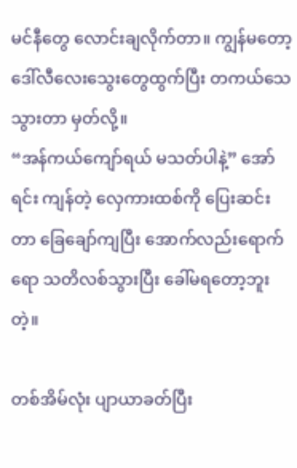မင်နီတွေ လောင်းချလိုက်တာ။ ကျွန်မတော့ ဒေါ်လီလေးသွေးတွေထွက်ပြီး တကယ်သေသွားတာ မှတ်လို့။
“အန်ကယ်ကျော်ရယ် မသတ်ပါနဲ့” အော်ရင်း ကျန်တဲ့ လှေကားထစ်ကို ပြေးဆင်းတာ ခြေချော်ကျပြီး အောက်လည်းရောက်ရော သတိလစ်သွားပြီး ခေါ်မရတော့ဘူးတဲ့။

တစ်အိမ်လုံး ပျာယာခတ်ပြီး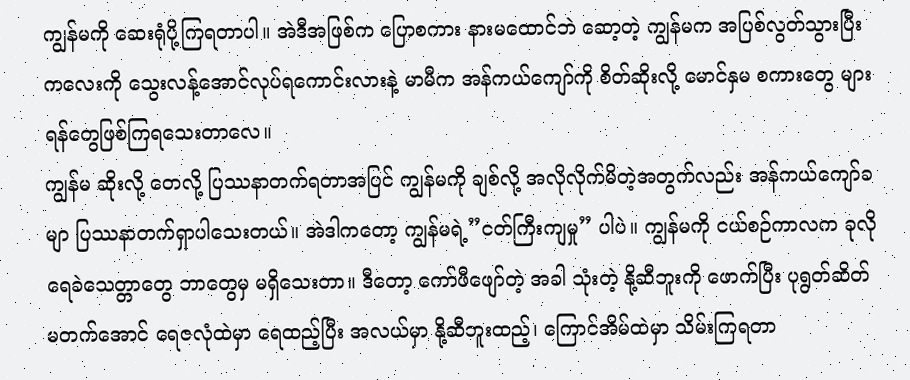ကျွန်မကို ဆေးရုံပို့ကြရတာပါ။ အဲဒီအဖြစ်က ပြောစကား နားမထောင်ဘဲ ဆော့တဲ့ ကျွန်မက အပြစ်လွတ်သွားပြီး ကလေးကို သွေးလန့်အောင်လုပ်ရကောင်းလားနဲ့ မာမီက အန်ကယ်ကျော်ကို စိတ်ဆိုးလို့ မောင်နှမ စကားတွေ များ ရန်တွေဖြစ်ကြရသေးတာလေ။
ကျွန်မ ဆိုးလို့ တေလို့ ပြဿနာတက်ရတာအပြင် ကျွန်မကို ချစ်လို့ အလိုလိုက်မိတဲ့အတွက်လည်း အန်ကယ်ကျော်ခမျာ ပြဿနာတက်ရှာပါသေးတယ်။ အဲဒါကတော့ ကျွန်မရဲ့”ငတ်ကြီးကျမှု” ပါပဲ။ ကျွန်မကို ငယ်စဉ်ကာလက ခုလိုရေခဲသေတ္တာတွေ ဘာတွေမှ မရှိသေးတာ။ ဒီတော့ ကော်ဖီဖျော်တဲ့ အခါ သုံးတဲ့ နို့ဆီဘူးကို ဖောက်ပြီး ပုရွတ်ဆိတ် မတက်အောင် ရေဇလုံထဲမှာ ရေထည့်ပြီး အလယ်မှာ နို့ဆီဘူးထည့်၊ ကြောင်အိမ်ထဲမှာ သိမ်းကြရတာ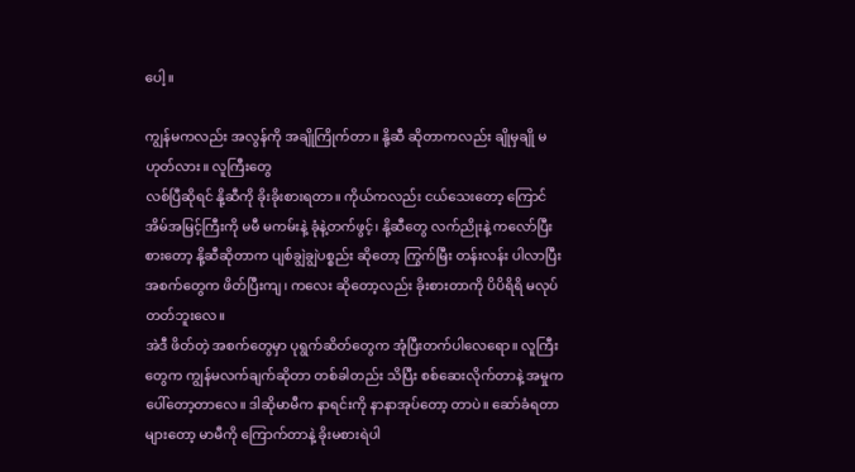ပေါ့။

ကျွန်မကလည်း အလွန်ကို အချိုကြိုက်တာ။ နို့ဆီ ဆိုတာကလည်း ချိုမှချို မဟုတ်လား။ လူကြီးတွေ
လစ်ပြီဆိုရင် နို့ဆီကို ခိုးခိုးစားရတာ။ ကိုယ်ကလည်း ငယ်သေးတော့ ကြောင်အိမ်အမြင့်ကြီးကို မမီ မကမ်းနဲ့ ခုံနဲ့တက်ဖွင့်၊ နို့ဆီတွေ လက်ညိုးနဲ့ ကလော်ပြီး စားတော့ နို့ဆီဆိုတာက ပျစ်ချွဲချွဲပစ္စည်း ဆိုတော့ ကြွက်မြီး တန်းလန်း ပါလာပြီး အစက်တွေက ဖိတ်ပြီးကျ၊ ကလေး ဆိုတော့လည်း ခိုးစားတာကို ပိပိရိရိ မလုပ်တတ်ဘူးလေ။
အဲဒီ ဖိတ်တဲ့ အစက်တွေမှာ ပုရွက်ဆိတ်တွေက အုံပြီးတက်ပါလေရော။ လူကြီးတွေက ကျွန်မလက်ချက်ဆိုတာ တစ်ခါတည်း သိပြီး စစ်ဆေးလိုက်တာနဲ့ အမှုက ပေါ်တော့တာလေ။ ဒါဆိုမာမီက နာရင်းကို နာနာအုပ်တော့ တာပဲ။ ဆော်ခံရတာများတော့ မာမီကို ကြောက်တာနဲ့ ခိုးမစားရဲပါ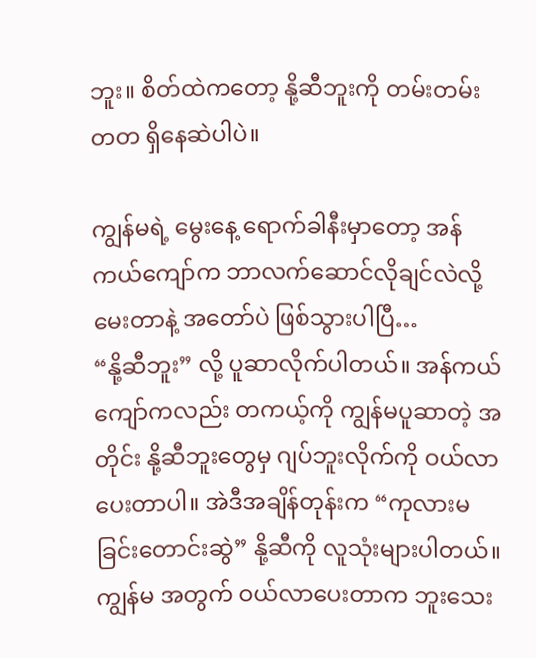ဘူး။ စိတ်ထဲကတော့ နို့ဆီဘူးကို တမ်းတမ်း တတ ရှိနေဆဲပါပဲ။

ကျွန်မရဲ့ မွေးနေ့ ရောက်ခါနီးမှာတော့ အန်ကယ်ကျော်က ဘာလက်ဆောင်လိုချင်လဲလို့ မေးတာနဲ့ အတော်ပဲ ဖြစ်သွားပါပြီ…
“နို့ဆီဘူး” လို့ ပူဆာလိုက်ပါတယ်။ အန်ကယ်ကျော်ကလည်း တကယ့်ကို ကျွန်မပူဆာတဲ့ အတိုင်း နို့ဆီဘူးတွေမှ ဂျပ်ဘူးလိုက်ကို ဝယ်လာပေးတာပါ။ အဲဒီအချိန်တုန်းက “ကုလားမ ခြင်းတောင်းဆွဲ” နို့ဆီကို လူသုံးများပါတယ်။ ကျွန်မ အတွက် ဝယ်လာပေးတာက ဘူးသေး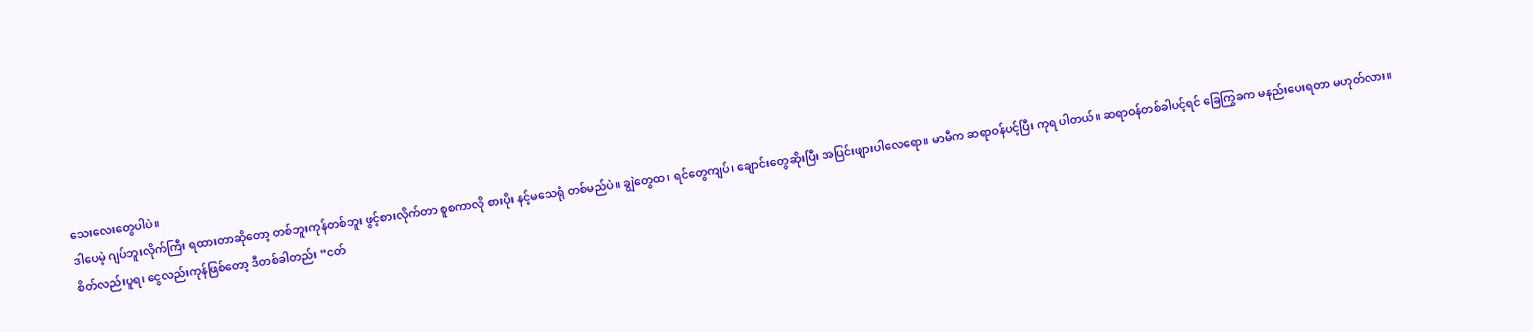သေးလေးတွေပါပဲ။
ဒါပေမဲ့ ဂျပ်ဘူးလိုက်ကြီး ရထားတာဆိုတော့ တစ်ဘူးကုန်တစ်ဘူး ဖွင့်စားလိုက်တာ စူစကာလို စားပိုး နင့်မသေရုံ တစ်မည်ပဲ။ ချွဲတွေထ၊ ရင်တွေကျပ်၊ ချောင်းတွေဆိုးပြီး အပြင်းဖျားပါလေရော။ မာမီက ဆရာဝန်ပင့်ပြီး ကုရ ပါတယ်။ ဆရာဝန်တစ်ခါပင့်ရင် ခြေကြွခက မနည်းပေးရတာ မဟုတ်လား။
စိတ်လည်းပူရ၊ ငွေလည်းကုန်ဖြစ်တော့ ဒီတစ်ခါတည်း “ငတ်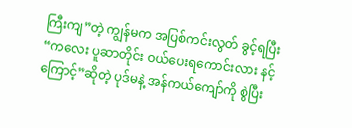ကြီးကျ”တဲ့ ကျွန်မက အပြစ်ကင်းလွတ် ခွင့်ရပြီး “ကလေး ပူဆာတိုင်း ဝယ်ပေးရကောင်းလား နင့်ကြောင့်”ဆိုတဲ့ ပုဒ်မနဲ့ အန်ကယ်ကျော်ကို စွဲပြီး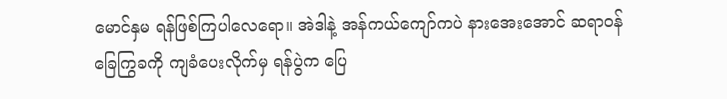မောင်နှမ ရန်ဖြစ်ကြပါလေရော။ အဲဒါနဲ့ အန်ကယ်ကျော်ကပဲ နားအေးအောင် ဆရာဝန် ခြေကြွခကို ကျခံပေးလိုက်မှ ရန်ပွဲက ပြေ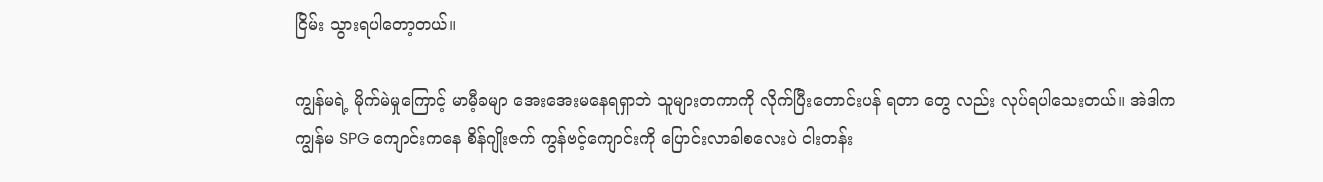ငြိမ်း သွားရပါတော့တယ်။

ကျွန်မရဲ့ မိုက်မဲမှုကြောင့် မာမီ့ခမျာ အေးအေးမနေရရှာဘဲ သူများတကာကို လိုက်ပြီးတောင်းပန် ရတာ တွေ လည်း လုပ်ရပါသေးတယ်။ အဲဒါက ကျွန်မ SPG ကျောင်းကနေ စိန်ဂျိုးဇက် ကွန်ဗင့်ကျောင်းကို ပြောင်းလာခါစလေးပဲ ငါးတန်း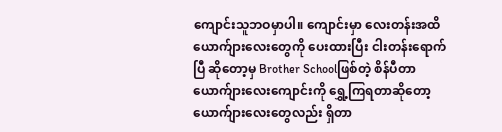ကျောင်းသူဘဝမှာပါ။ ကျောင်းမှာ လေးတန်းအထိ ယောက်ျားလေးတွေကို ပေးထားပြီး ငါးတန်းရောက်ပြီ ဆိုတော့မှ Brother Schoolဖြစ်တဲ့ စိန်ပီတာယောက်ျားလေးကျောင်းကို ရွှေ့ကြရတာဆိုတော့ ယောက်ျားလေးတွေလည်း ရှိတာ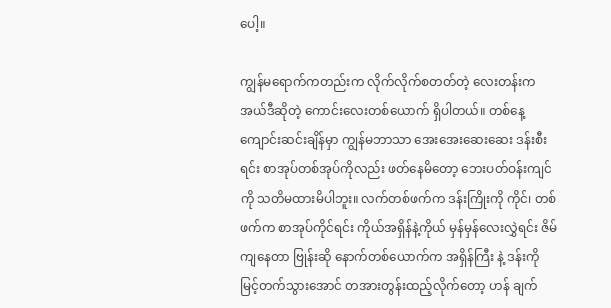ပေါ့။

ကျွန်မရောက်ကတည်းက လိုက်လိုက်စတတ်တဲ့ လေးတန်းက အယ်ဒီဆိုတဲ့ ကောင်းလေးတစ်ယောက် ရှိပါတယ်။ တစ်နေ့ ကျောင်းဆင်းချိန်မှာ ကျွန်မဘာသာ အေးအေးဆေးဆေး ဒန်းစီးရင်း စာအုပ်တစ်အုပ်ကိုလည်း ဖတ်နေမိတော့ ဘေးပတ်ဝန်းကျင်ကို သတိမထားမိပါဘူး။ လက်တစ်ဖက်က ဒန်းကြိုးကို ကိုင်၊ တစ်ဖက်က စာအုပ်ကိုင်ရင်း ကိုယ်အရှိန်နဲ့ကိုယ် မှန်မှန်လေးလွှဲရင်း ဇိမ်ကျနေတာ ဗြုန်းဆို နောက်တစ်ယောက်က အရှိန်ကြီး နဲ့ ဒန်းကို မြင့်တက်သွားအောင် တအားတွန်းထည့်လိုက်တော့ ဟန် ချက်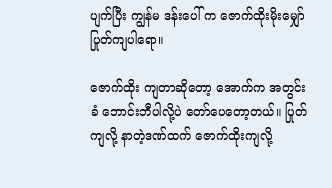ပျက်ပြီး ကျွန်မ ဒန်းပေါ် က ဇောက်ထိုးမိုးမျှော် ပြုတ်ကျပါရော။

ဇောက်ထိုး ကျတာဆိုတော့ အောက်က အတွင်းခံ ဘောင်းဘီပါလို့ပဲ တော်ပေတော့တယ်။ ပြုတ်ကျလို့ နာတဲ့ဒဏ်ထက် ဇောက်ထိုးကျလို့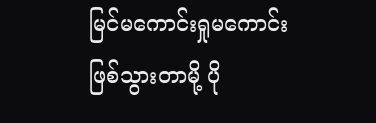မြင်မကောင်းရှုမကောင်း ဖြစ်သွားတာမို့ ပို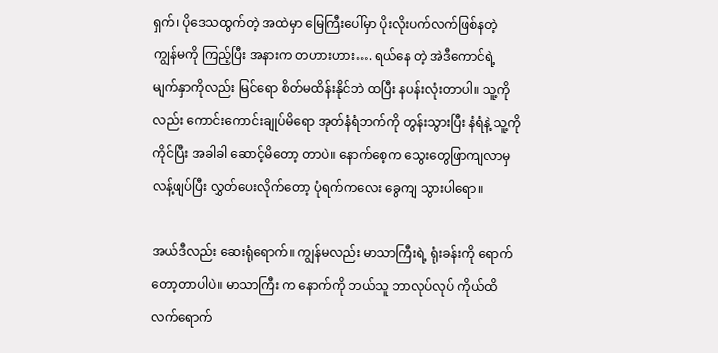ရှက်၊ ပိုဒေသထွက်တဲ့ အထဲမှာ မြေကြီးပေါ်မှာ ပိုးလိုးပက်လက်ဖြစ်နတဲ့ ကျွန်မကို ကြည့်ပြီး အနားက တဟားဟား…. ရယ်နေ တဲ့ အဲဒီကောင်ရဲ့ မျက်နှာကိုလည်း မြင်ရော စိတ်မထိန်းနိုင်ဘဲ ထပြီး နပန်းလုံးတာပါ။ သူ့ကို လည်း ကောင်းကောင်းချုပ်မိရော အုတ်နံရံဘက်ကို တွန်းသွားပြီး နံရံနဲ့ သူ့ကို ကိုင်ပြီး အခါခါ ဆောင့်မိတော့ တာပဲ။ နောက်စေ့က သွေးတွေဖြာကျလာမှ လန့်ဖျပ်ပြီး လွှတ်ပေးလိုက်တော့ ပုံရက်ကလေး ခွေကျ သွားပါရော။

အယ်ဒီလည်း ဆေးရုံရောက်။ ကျွန်မလည်း မာသာကြီးရဲ့ ရုံးခန်းကို ရောက်တော့တာပါပဲ။ မာသာကြီး က နောက်ကို ဘယ်သူ ဘာလုပ်လုပ် ကိုယ်ထိလက်ရောက်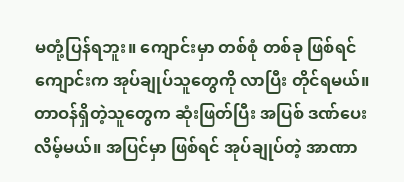မတုံ့ပြန်ရဘူး။ ကျောင်းမှာ တစ်စုံ တစ်ခု ဖြစ်ရင် ကျောင်းက အုပ်ချုပ်သူတွေကို လာပြီး တိုင်ရမယ်။ တာဝန်ရှိတဲ့သူတွေက ဆုံးဖြတ်ပြီး အပြစ် ဒဏ်ပေး လိမ့်မယ်။ အပြင်မှာ ဖြစ်ရင် အုပ်ချုပ်တဲ့ အာဏာ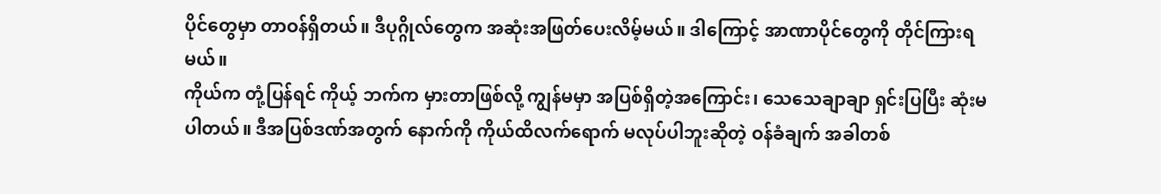ပိုင်တွေမှာ တာဝန်ရှိတယ်။ ဒီပုဂ္ဂိုလ်တွေက အဆုံးအဖြတ်ပေးလိမ့်မယ်။ ဒါကြောင့် အာဏာပိုင်တွေကို တိုင်ကြားရမယ်။
ကိုယ်က တုံ့ပြန်ရင် ကိုယ့် ဘက်က မှားတာဖြစ်လို့ ကျွန်မမှာ အပြစ်ရှိတဲ့အကြောင်း၊ သေသေချာချာ ရှင်းပြပြီး ဆုံးမ ပါတယ်။ ဒီအပြစ်ဒဏ်အတွက် နောက်ကို ကိုယ်ထိလက်ရောက် မလုပ်ပါဘူးဆိုတဲ့ ဝန်ခံချက် အခါတစ်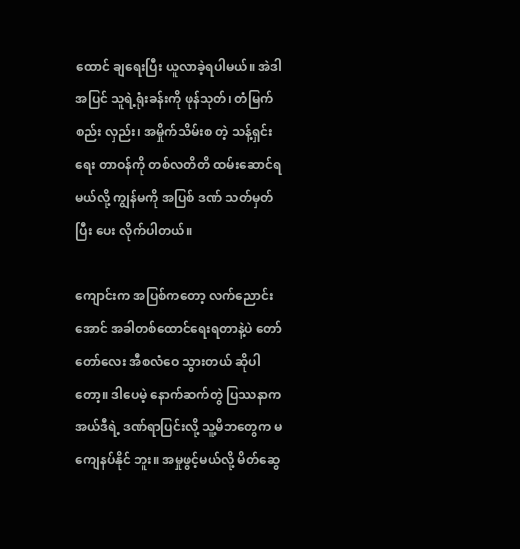ထောင် ချရေးပြီး ယူလာခဲ့ရပါမယ်။ အဲဒါအပြင် သူရဲ့ရုံးခန်းကို ဖုန်သုတ်၊ တံမြက်စည်း လှည်း၊ အမှိုက်သိမ်းစ တဲ့ သန့်ရှင်းရေး တာဝန်ကို တစ်လတိတိ ထမ်းဆောင်ရမယ်လို့ ကျွန်မကို အပြစ် ဒဏ် သတ်မှတ်ပြီး ပေး လိုက်ပါတယ်။

ကျောင်းက အပြစ်ကတော့ လက်ညောင်းအောင် အခါတစ်ထောင်ရေးရတာနဲ့ပဲ တော်တော်လေး အီစလံဝေ သွားတယ် ဆိုပါတော့။ ဒါပေမဲ့ နောက်ဆက်တွဲ ပြဿနာက အယ်ဒီရဲ့ ဒဏ်ရာပြင်းလို့ သူ့မိဘတွေက မကျေနပ်နိုင် ဘူး။ အမှုဖွင့်မယ်လို့ မိတ်ဆွေ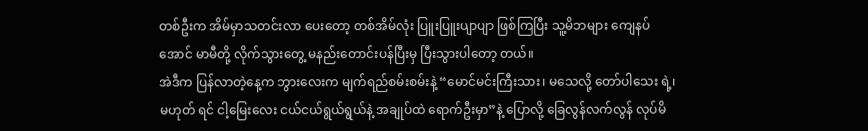တစ်ဦးက အိမ်မှာသတင်းလာ ပေးတော့ တစ်အိမ်လုံး ပြူးပြူးပျာပျာ ဖြစ်ကြပြီး သူ့မိဘများ ကျေနပ်အောင် မာမီတို့ လိုက်သွားတွေ့ မနည်းတောင်းပန်ပြီးမှ ပြီးသွားပါတော့ တယ်။
အဲဒီက ပြန်လာတဲ့နေ့က ဘွားလေးက မျက်ရည်စမ်းစမ်းနဲ့ “မောင်မင်းကြီးသား၊ မသေလို့ တော်ပါသေး ရဲ့၊ မဟုတ် ရင် ငါ့မြေးလေး ငယ်ငယ်ရွယ်ရွယ်နဲ့ အချုပ်ထဲ ရောက်ဦးမှာ”နဲ့ ပြောလို့ ခြေလွန်လက်လွန် လုပ်မိ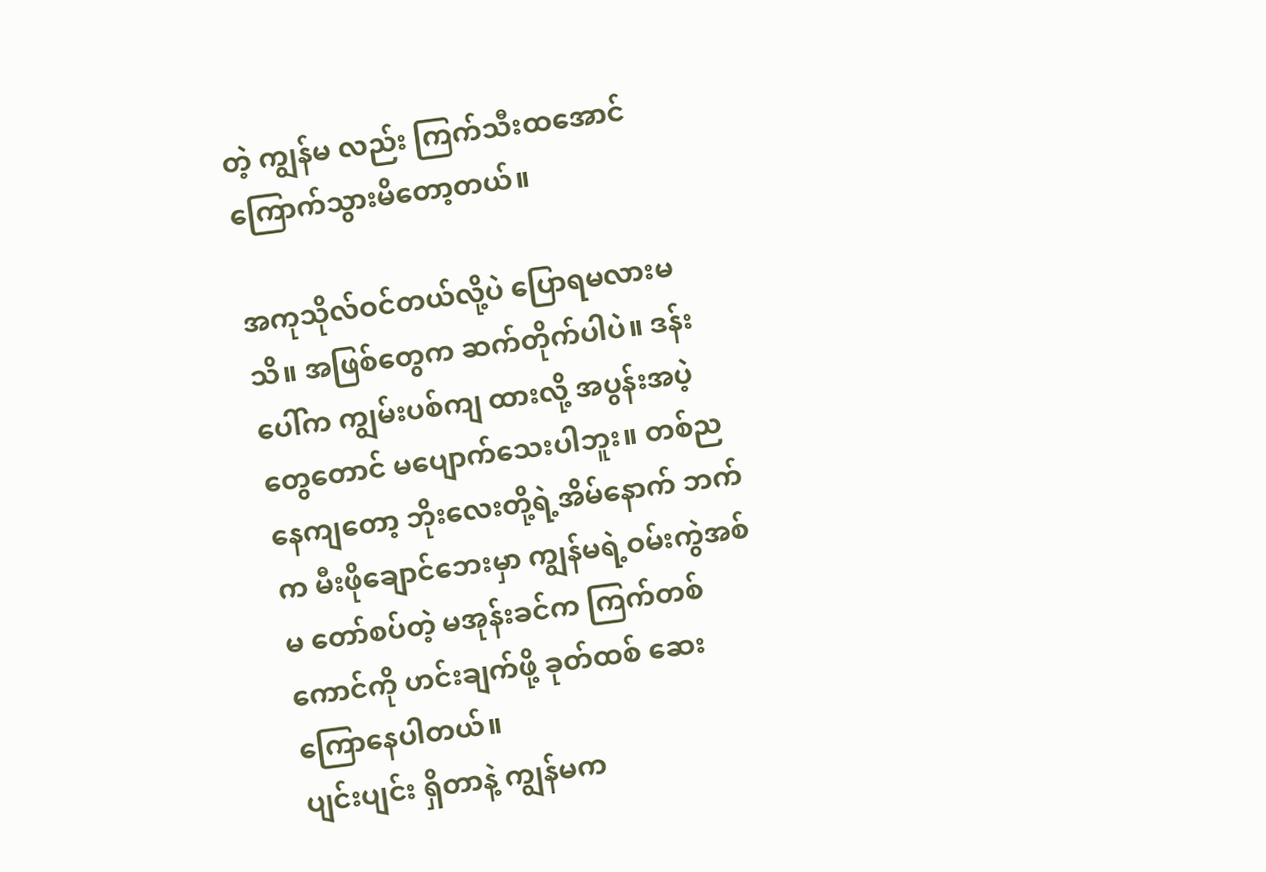တဲ့ ကျွန်မ လည်း ကြက်သီးထအောင် ကြောက်သွားမိတော့တယ်။

အကုသိုလ်ဝင်တယ်လို့ပဲ ပြောရမလားမသိ။ အဖြစ်တွေက ဆက်တိုက်ပါပဲ။ ဒန်းပေါ်က ကျွမ်းပစ်ကျ ထားလို့ အပွန်းအပဲ့တွေတောင် မပျောက်သေးပါဘူး။ တစ်ညနေကျတော့ ဘိုးလေးတို့ရဲ့အိမ်နောက် ဘက်က မီးဖိုချောင်ဘေးမှာ ကျွန်မရဲ့ဝမ်းကွဲအစ်မ တော်စပ်တဲ့ မအုန်းခင်က ကြက်တစ်ကောင်ကို ဟင်းချက်ဖို့ ခုတ်ထစ် ဆေးကြောနေပါတယ်။
ပျင်းပျင်း ရှိတာနဲ့ ကျွန်မက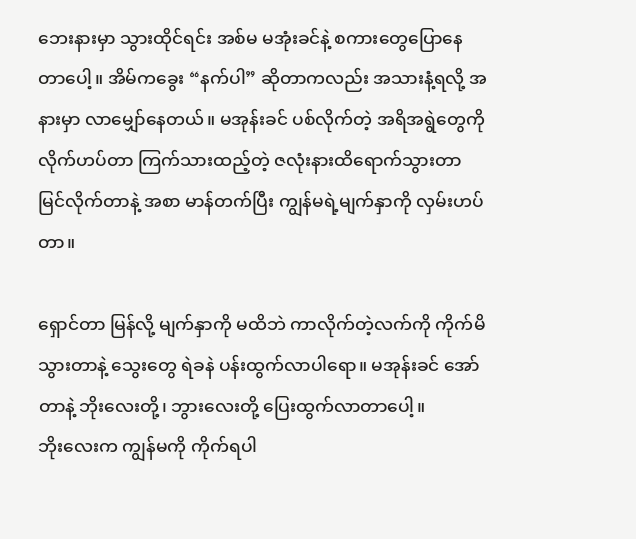ဘေးနားမှာ သွားထိုင်ရင်း အစ်မ မအုံးခင်နဲ့ စကားတွေပြောနေတာပေါ့။ အိမ်ကခွေး “နက်ပါ” ဆိုတာကလည်း အသားနံ့ရလို့ အနားမှာ လာမျှော်နေတယ်။ မအုန်းခင် ပစ်လိုက်တဲ့ အရိအရွဲတွေကို လိုက်ဟပ်တာ ကြက်သားထည့်တဲ့ ဇလုံးနားထိရောက်သွားတာ မြင်လိုက်တာနဲ့ အစာ မာန်တက်ပြီး ကျွန်မရဲ့မျက်နှာကို လှမ်းဟပ်တာ။

ရှောင်တာ မြန်လို့ မျက်နှာကို မထိဘဲ ကာလိုက်တဲ့လက်ကို ကိုက်မိသွားတာနဲ့ သွေးတွေ ရဲခနဲ ပန်းထွက်လာပါရော။ မအုန်းခင် အော်တာနဲ့ ဘိုးလေးတို့၊ ဘွားလေးတို့ ပြေးထွက်လာတာပေါ့။
ဘိုးလေးက ကျွန်မကို ကိုက်ရပါ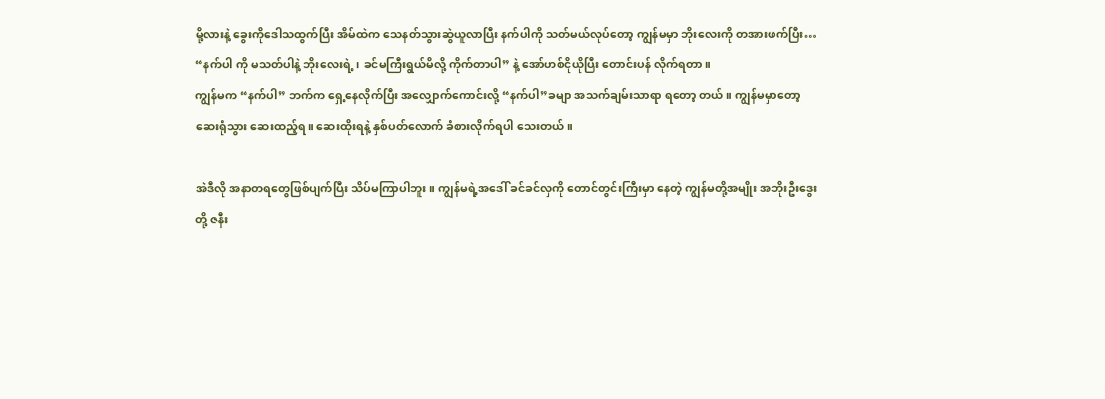မို့လားနဲ့ ခွေးကိုဒေါသထွက်ပြီး အိမ်ထဲက သေနတ်သွားဆွဲယူလာပြီး နက်ပါကို သတ်မယ်လုပ်တော့ ကျွန်မမှာ ဘိုးလေးကို တအားဖက်ပြီး…
“နက်ပါ ကို မသတ်ပါနဲ့ ဘိုးလေးရဲ့၊ ခင်မကြီးရွယ်မိလို့ ကိုက်တာပါ” နဲ့ အော်ဟစ်ငိုယိုပြီး တောင်းပန် လိုက်ရတာ။
ကျွန်မက “နက်ပါ” ဘက်က ရှေ့နေလိုက်ပြီး အလျှောက်ကောင်းလို့ “နက်ပါ”ခမျာ အသက်ချမ်းသာရာ ရတော့ တယ်။ ကျွန်မမှာတော့ ဆေးရုံသွား ဆေးထည့်ရ။ ဆေးထိုးရနဲ့ နှစ်ပတ်လောက် ခံစားလိုက်ရပါ သေးတယ်။

အဲဒီလို အနာတရတွေဖြစ်ပျက်ပြီး သိပ်မကြာပါဘူး။ ကျွန်မရဲ့အဒေါ် ခင်ခင်လှကို တောင်တွင်းကြီးမှာ နေတဲ့ ကျွန်မတို့အမျိုး အဘိုးဦးဒွေးတို့ ဇနီး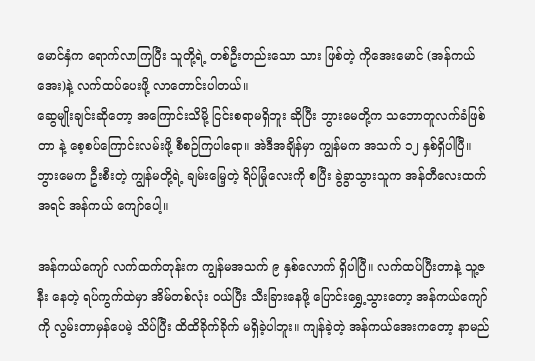မောင်နှံက ရောက်လာကြပြီး သူတို့ရဲ့ တစ်ဦးတည်းသော သား ဖြစ်တဲ့ ကိုအေးမောင် (အန်ကယ်အေး)နဲ့ လက်ထပ်ပေးဖို့ လာတောင်းပါတယ်။
ဆွေမျိုးချင်းဆိုတော့ အကြောင်းသိမို့ ငြင်းစရာမရှိဘူး ဆိုပြီး ဘွားမေတို့က သဘောတူလက်ခံဖြစ်တာ နဲ့ စေ့စပ်ကြောင်းလမ်းဖို့ စီစဉ်ကြပါရော။ အဲဒီအချိန်မှာ ကျွန်မက အသက် ၁၂ နှစ်ရှိပါပြီ။ ဘွားမေက ဦးစီးတဲ့ ကျွန်မတို့ရဲ့ ချမ်းမြေ့တဲ့ ရိပ်မြုံလေးကို စပြီး ခွဲခွာသွားသူက အန်တီလေးထက်အရင် အန်ကယ် ကျော်ပေါ့။

အန်ကယ်ကျော် လက်ထက်တုန်းက ကျွန်မအသက် ၉ နှစ်လောက် ရှိပါပြီ။ လက်ထပ်ပြီးတာနဲ့ သူ့ဇနီး နေတဲ့ ရပ်ကွက်ထဲမှာ အိမ်တစ်လုံး ဝယ်ပြီး သီးခြားနေဖို့ ပြောင်းရွှေ့သွားတော့ အန်ကယ်ကျော်ကို လွမ်းတာမှန်ပေမဲ့ သိပ်ပြီး ထိထိခိုက်ခိုက် မရှိခဲ့ပါဘူး။ ကျန်ခဲ့တဲ့ အန်ကယ်အေးကတော့ နာမည်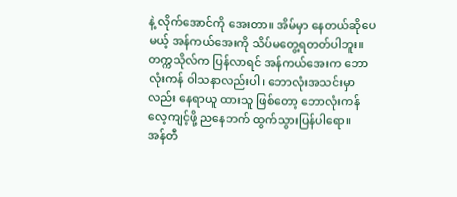နဲ့ လိုက်အောင်ကို အေးတာ။ အိမ်မှာ နေတယ်ဆိုပေမယ့် အန်ကယ်အေးကို သိပ်မတွေ့ရတတ်ပါဘူး။ တက္ကသိုလ်က ပြန်လာရင် အန်ကယ်အေးက ဘောလုံးကန် ဝါသနာလည်းပါ၊ ဘောလုံးအသင်းမှာ လည်း နေရာယူ ထားသူ ဖြစ်တော့ ဘောလုံးကန် လေ့ကျင့်ဖို့ ညနေဘက် ထွက်သွားပြန်ပါရော။
အန်တီ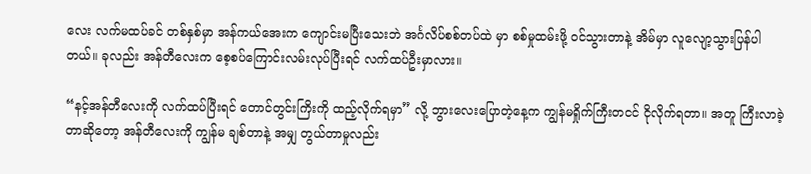လေး လက်မထပ်ခင် တစ်နှစ်မှာ အန်ကယ်အေးက ကျောင်းမပြီးသေးဘဲ အင်္ဂလိပ်စစ်တပ်ထဲ မှာ စစ်မှုထမ်းဖို့ ဝင်သွားတာနဲ့ အိမ်မှာ လူလျော့သွားပြန်ပါတယ်။ ခုလည်း အန်တီလေးက စေ့စပ်ကြောင်းလမ်းလုပ်ပြီးရင် လက်ထပ်ဦးမှာလား။

“နင့်အန်တီလေးကို လက်ထပ်ပြီးရင် တောင်တွင်းကြိးကို ထည့်လိုက်ရမှာ” လို့ ဘွားလေးပြောတဲ့နေ့က ကျွန်မရှိုက်ကြီးတငင် ငိုလိုက်ရတာ။ အတူ ကြီးလာခဲ့တာဆိုတော့ အန်တီလေးကို ကျွန်မ ချစ်တာနဲ့ အမျှ တွယ်တာမှုလည်း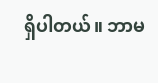ရှိပါတယ်။ ဘာမ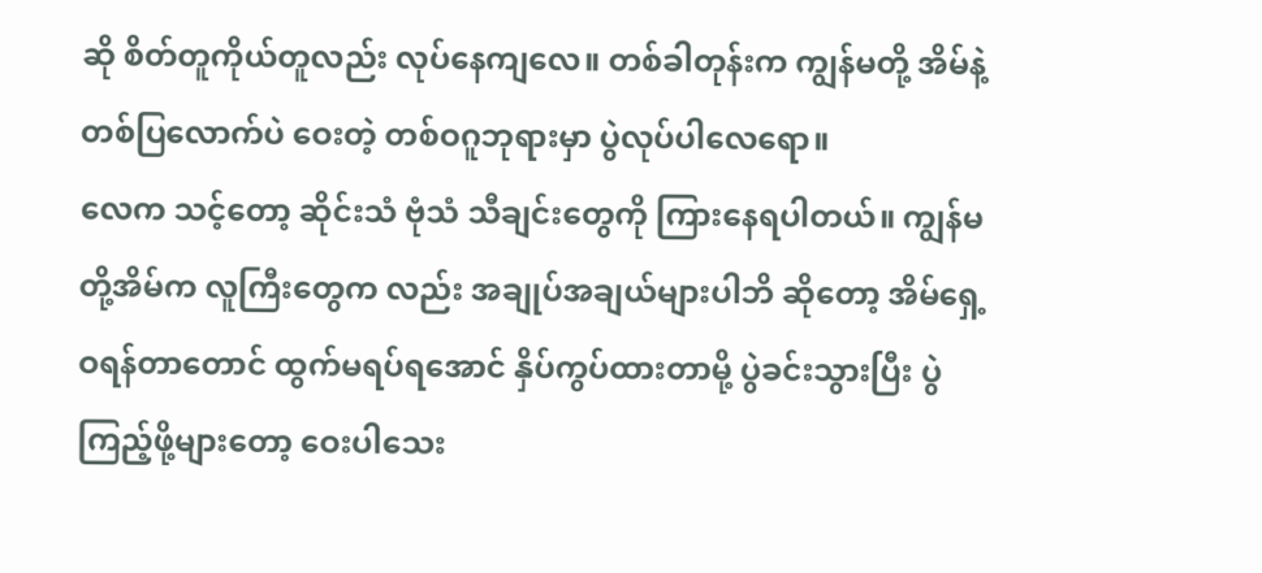ဆို စိတ်တူကိုယ်တူလည်း လုပ်နေကျလေ။ တစ်ခါတုန်းက ကျွန်မတို့ အိမ်နဲ့ တစ်ပြလောက်ပဲ ဝေးတဲ့ တစ်ဝဂူဘုရားမှာ ပွဲလုပ်ပါလေရော။
လေက သင့်တော့ ဆိုင်းသံ ဗုံသံ သီချင်းတွေကို ကြားနေရပါတယ်။ ကျွန်မတို့အိမ်က လူကြီးတွေက လည်း အချုပ်အချယ်များပါဘိ ဆိုတော့ အိမ်ရှေ့ ဝရန်တာတောင် ထွက်မရပ်ရအောင် နှိပ်ကွပ်ထားတာမို့ ပွဲခင်းသွားပြီး ပွဲကြည့်ဖို့များတော့ ဝေးပါသေး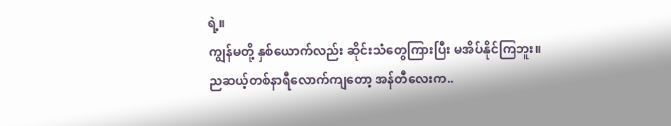ရဲ့။
ကျွန်မတို့ နှစ်ယောက်လည်း ဆိုင်းသံတွေကြားပြီး မအိပ်နိုင်ကြဘူး။ ညဆယ့်တစ်နာရီလောက်ကျတော့ အန်တီလေးက..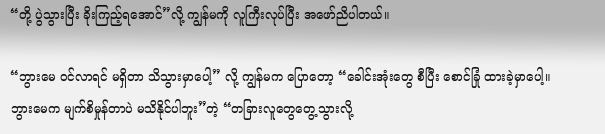“တို့ ပွဲသွားပြီး ခိုးကြည့်ရအောင်”လို့ ကျွန်မကို လူကြီးလုပ်ပြီး အဖော်ညိပါတယ်။

“ဘွားမေ ဝင်လာရင် မရှိတာ သိသွားမှာပေါ့” လို့ ကျွန်မက ပြောတော့ “ခေါင်းအုံးတွေ စီပြီး စောင်ခြုံ ထားခဲ့မှာပေါ့။ ဘွားမေက မျက်စိမှုန်တာပဲ မသိနိုင်ပါဘူး”တဲ့ “တခြားလူတွေတွေ့သွားလို့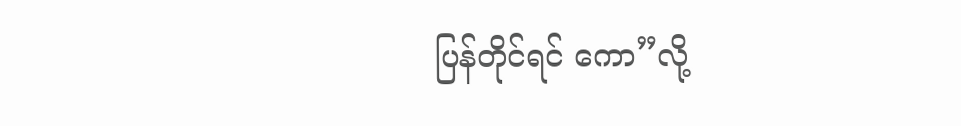ပြန်တိုင်ရင် ကော”လို့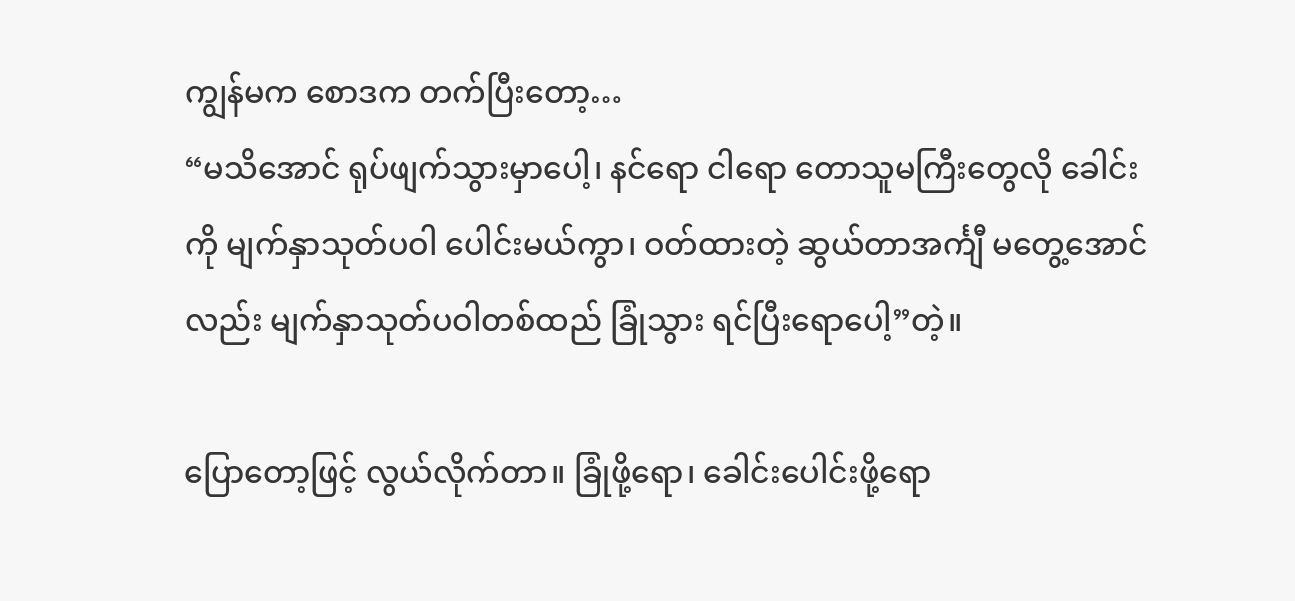ကျွန်မက စောဒက တက်ပြီးတော့…
“မသိအောင် ရုပ်ဖျက်သွားမှာပေါ့၊ နင်ရော ငါရော တောသူမကြီးတွေလို ခေါင်းကို မျက်နှာသုတ်ပဝါ ပေါင်းမယ်ကွာ၊ ဝတ်ထားတဲ့ ဆွယ်တာအင်္ကျီ မတွေ့အောင်လည်း မျက်နှာသုတ်ပဝါတစ်ထည် ခြုံသွား ရင်ပြီးရောပေါ့”တဲ့။

ပြောတော့ဖြင့် လွယ်လိုက်တာ။ ခြုံဖို့ရော၊ ခေါင်းပေါင်းဖို့ရော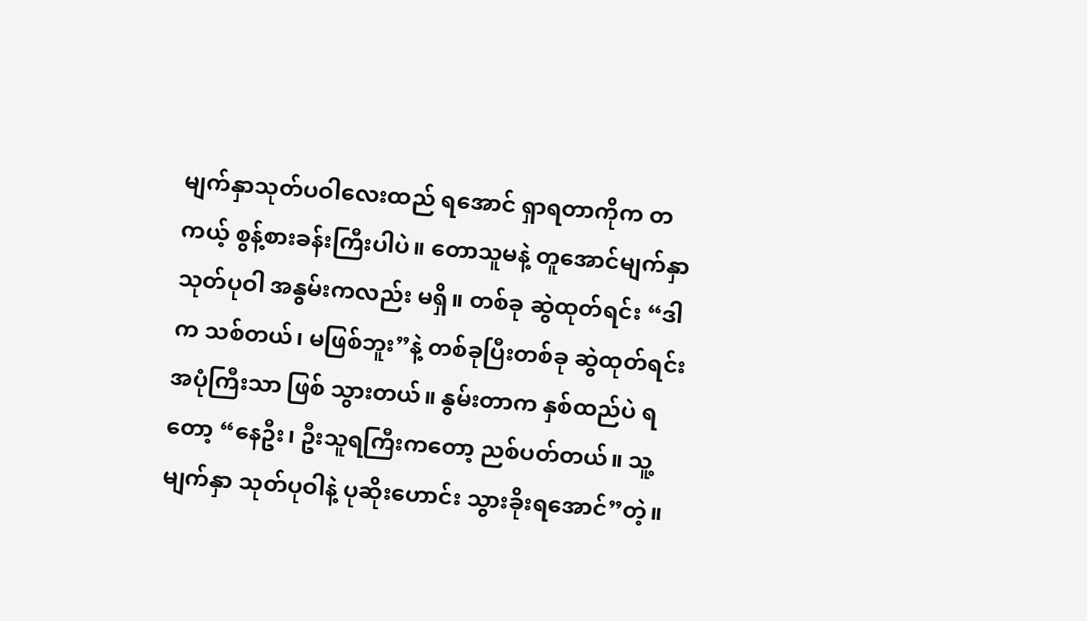မျက်နှာသုတ်ပဝါလေးထည် ရအောင် ရှာရတာကိုက တကယ့် စွန့်စားခန်းကြီးပါပဲ။ တောသူမနဲ့ တူအောင်မျက်နှာသုတ်ပုဝါ အနွမ်းကလည်း မရှိ။ တစ်ခု ဆွဲထုတ်ရင်း “ဒါက သစ်တယ်၊ မဖြစ်ဘူး”နဲ့ တစ်ခုပြီးတစ်ခု ဆွဲထုတ်ရင်း အပုံကြီးသာ ဖြစ် သွားတယ်။ နွမ်းတာက နှစ်ထည်ပဲ ရတော့ “နေဦး၊ ဦးသူရကြီးကတော့ ညစ်ပတ်တယ်။ သူ့မျက်နှာ သုတ်ပုဝါနဲ့ ပုဆိုးဟောင်း သွားခိုးရအောင်”တဲ့။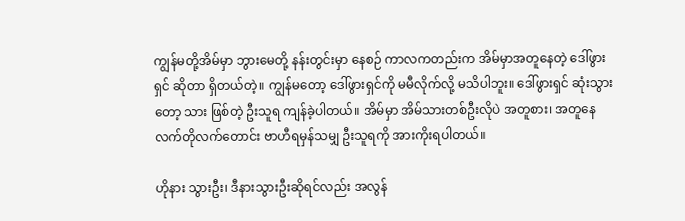ကျွန်မတို့အိမ်မှာ ဘွားမေတို့ နန်းတွင်းမှာ နေစဉ် ကာလကတည်းက အိမ်မှာအတူနေတဲ့ ဒေါ်ဖွားရှင် ဆိုတာ ရှိတယ်တဲ့။ ကျွန်မတော့ ဒေါ်ဖွားရှင်ကို မမီလိုက်လို့ မသိပါဘူး။ ဒေါ်ဖွားရှင် ဆုံးသွားတော့ သား ဖြစ်တဲ့ ဦးသူရ ကျန်ခဲ့ပါတယ်။ အိမ်မှာ အိမ်သားတစ်ဦးလိုပဲ အတူစား၊ အတူနေ လက်တိုလက်တောင်း ဗာဟီရမှန်သမျှ ဦးသူရကို အားကိုးရပါတယ်။

ဟိုနား သွားဦး၊ ဒီနားသွားဦးဆိုရင်လည်း အလွန်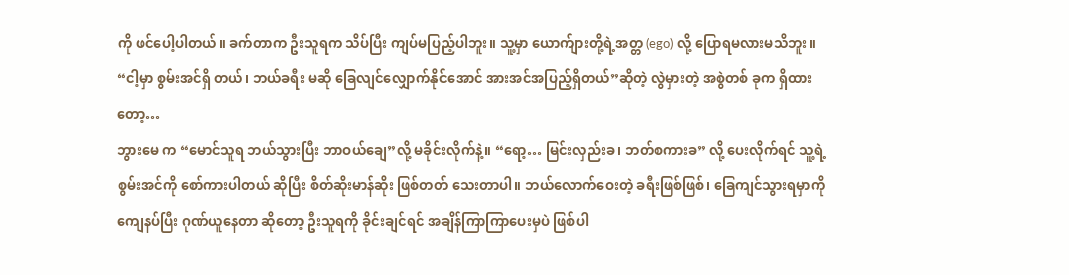ကို ဖင်ပေါ့ပါတယ်။ ခက်တာက ဦးသူရက သိပ်ပြီး ကျပ်မပြည့်ပါဘူး။ သူ့မှာ ယောက်ျားတို့ရဲ့အတ္တ (ego) လို့ ပြောရမလားမသိဘူး။ “ငါ့မှာ စွမ်းအင်ရှိ တယ်၊ ဘယ်ခရီး မဆို ခြေလျင်လျှောက်နိုင်အောင် အားအင်အပြည့်ရှိတယ်”ဆိုတဲ့ လွဲမှားတဲ့ အစွဲတစ် ခုက ရှိထားတော့…
ဘွားမေ က “မောင်သူရ ဘယ်သွားပြီး ဘာဝယ်ချေ”လို့ မခိုင်းလိုက်နဲ့။ “ရော့… မြင်းလှည်းခ၊ ဘတ်စကားခ” လို့ ပေးလိုက်ရင် သူ့ရဲ့စွမ်းအင်ကို စော်ကားပါတယ် ဆိုပြီး စိတ်ဆိုးမာန်ဆိုး ဖြစ်တတ် သေးတာပါ။ ဘယ်လောက်ဝေးတဲ့ ခရီးဖြစ်ဖြစ်၊ ခြေကျင်သွားရမှာကို ကျေနပ်ပြီး ဂုဏ်ယူနေတာ ဆိုတော့ ဦးသူရကို ခိုင်းချင်ရင် အချိန်ကြာကြာပေးမှပဲ ဖြစ်ပါ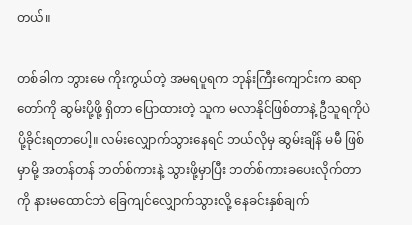တယ်။

တစ်ခါက ဘွားမေ ကိုးကွယ်တဲ့ အမရပူရက ဘုန်းကြီးကျောင်းက ဆရာတော်ကို ဆွမ်းပို့ဖို့ ရှိတာ ပြောထားတဲ့ သူက မလာနိုင်ဖြစ်တာနဲ့ ဦသူရကိုပဲ ပို့ခိုင်းရတာပေါ့။ လမ်းလျှောက်သွားနေရင် ဘယ်လိုမှ ဆွမ်းချိန် မမီ ဖြစ်မှာမို့ အတန်တန် ဘတ်စ်ကားနဲ့ သွားဖို့မှာပြီး ဘတ်စ်ကားခပေးလိုက်တာကို နားမထောင်ဘဲ ခြေကျင်လျှောက်သွားလို့ နေခင်းနှစ်ချက်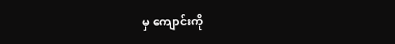မှ ကျောင်းကို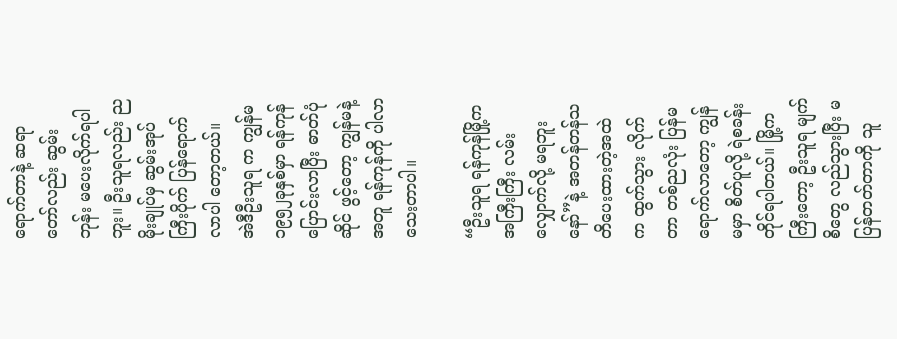ရောက်တာနဲ့ ဆရာတော်လည်း ဆွမ်းဘုန်း မပေးလိုက်ရပါဘူး။ ဦးသူရလည်း ညမိုးချုပ်မှ ဆွမ်းအုပ်ကြီးပိုက် ပြန်ရောက်လာပါ တော့တယ်။
အဲဒီဦးသူရ က ကျွန်မ ၁၉၅၂ခုနှစ်မှာ ရန်ကုန် ပြောင်းလာပြီး ဓာတ်ပုံဆိုင် ဖွင့်တော့ ကျွန်မနဲ့အတူ ရန်ကုန်ကို ပါလာသေးတာပါ။

“ဦးသူရ ရန်ကုန်မြို့က အကြီးကြီး လမ်းလျှောက်လို့ မရဘူးနော်”နဲ့ အတန်တန်သတိပေးထားတဲ့အထဲ က ထွက်သွား လိုက်တာ တစ်ညလုံး ပြန်မရောက်လာတော့ ကျွန်မမှာ စိတ်ပူလို့ ရဲစခန်းတိုင်ရပါတယ်။ မြို့ကကြီးတော့ ဦးသူရ မျက်စိတွေ လည်သွားပြီး မပြန်တတ်တာကို သူ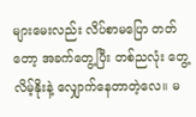များမေးလည်း လိပ်စာမပြော တတ်တော့ အခက်တွေ့ပြီး တစ်ညလုံး တွေ့လိမ့်နိုးနဲ့ လျှောက်နေတာတဲ့လေ။ မ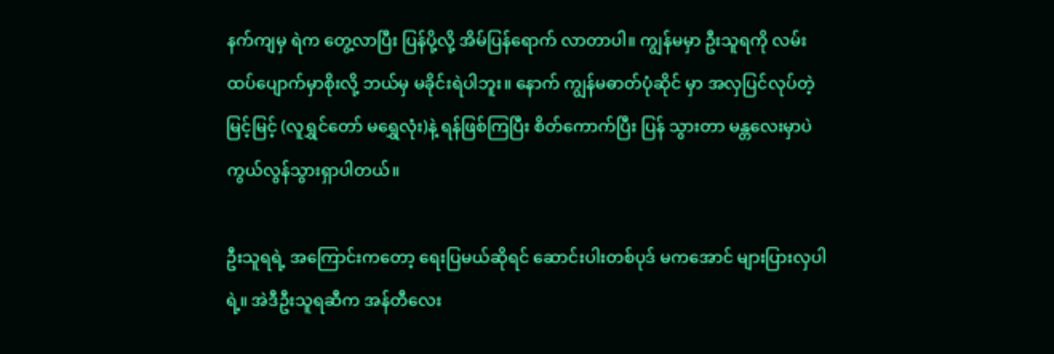နက်ကျမှ ရဲက တွေ့လာပြီး ပြန်ပို့လို့ အိမ်ပြန်ရောက် လာတာပါ။ ကျွန်မမှာ ဦးသူရကို လမ်းထပ်ပျောက်မှာစိုးလို့ ဘယ်မှ မခိုင်းရဲပါဘူး။ နောက် ကျွန်မဓာတ်ပုံဆိုင် မှာ အလှပြင်လုပ်တဲ့ မြင့်မြင့် (လူရွှင်တော် မရွှေလုံး)နဲ့ ရန်ဖြစ်ကြပြီး စိတ်ကောက်ပြီး ပြန် သွားတာ မန္တလေးမှာပဲ ကွယ်လွန်သွားရှာပါတယ်။

ဦးသူရရဲ့ အကြောင်းကတော့ ရေးပြမယ်ဆိုရင် ဆောင်းပါးတစ်ပုဒ် မကအောင် များပြားလှပါရဲ့။ အဲဒီဦးသူရဆီက အန်တီလေး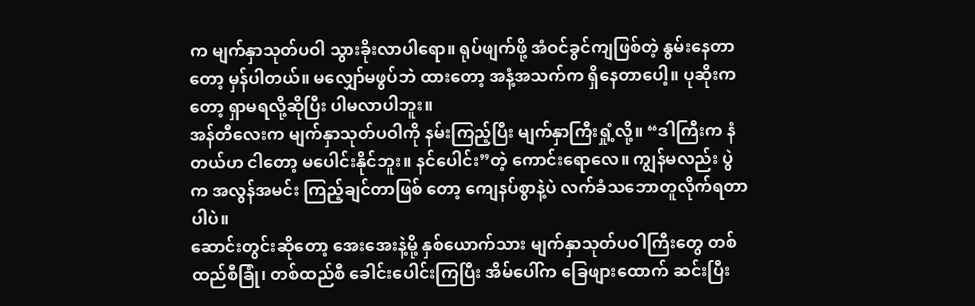က မျက်နှာသုတ်ပဝါ သွားခိုးလာပါရော။ ရုပ်ဖျက်ဖို့ အံဝင်ခွင်ကျဖြစ်တဲ့ နွမ်းနေတာတော့ မှန်ပါတယ်။ မလျှော်မဖွပ်ဘဲ ထားတော့ အနံ့အသက်က ရှိနေတာပေါ့။ ပုဆိုးကတော့ ရှာမရလို့ဆိုပြီး ပါမလာပါဘူး။
အန်တီလေးက မျက်နှာသုတ်ပဝါကို နမ်းကြည့်ပြီး မျက်နှာကြီးရှုံ့လို့။ “ဒါကြီးက နံတယ်ဟ ငါတော့ မပေါင်းနိုင်ဘူး။ နင်ပေါင်း”တဲ့ ကောင်းရောလေ။ ကျွန်မလည်း ပွဲက အလွန်အမင်း ကြည့်ချင်တာဖြစ် တော့ ကျေနပ်စွာနဲ့ပဲ လက်ခံသဘောတူလိုက်ရတာပါပဲ။
ဆောင်းတွင်းဆိုတော့ အေးအေးနဲ့မို့ နှစ်ယောက်သား မျက်နှာသုတ်ပဝါကြီးတွေ တစ်ထည်စီခြုံ၊ တစ်ထည်စီ ခေါင်းပေါင်းကြပြီး အိမ်ပေါ်က ခြေဖျားထောက် ဆင်းပြီး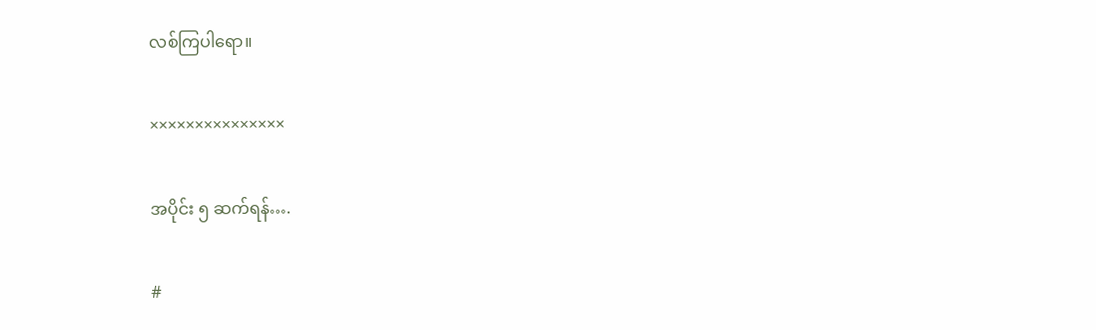လစ်ကြပါရော။

×××××××××××××××

အပိုင်း ၅ ဆက်ရန်….

#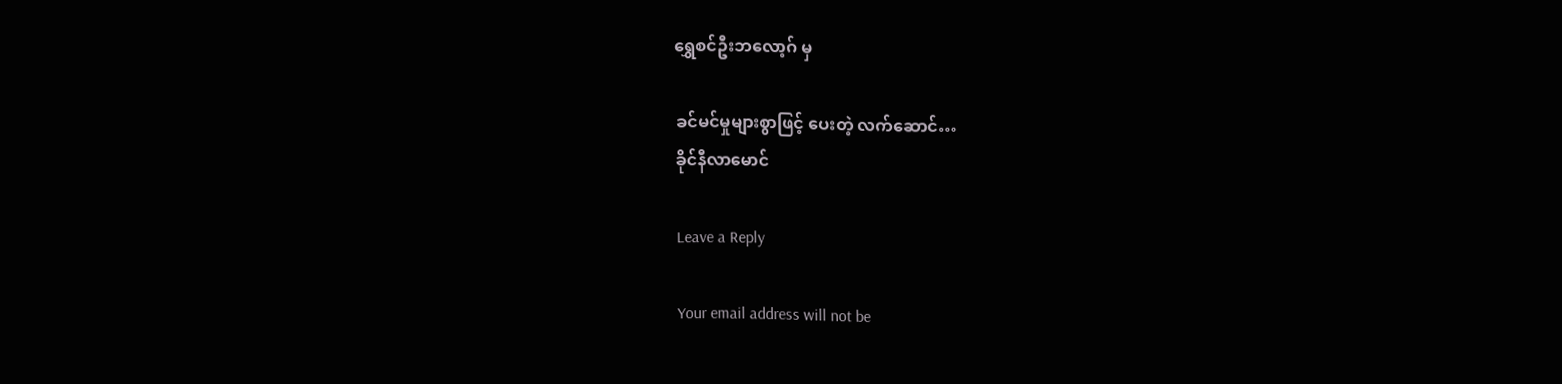ရွှေစင်ဦးဘလော့ဂ် မှ

ခင်မင်မှုများစွာဖြင့် ပေးတဲ့ လက်ဆောင်…
ခိုင်နီလာမောင်

Leave a Reply

Your email address will not be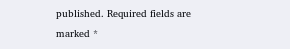published. Required fields are marked *